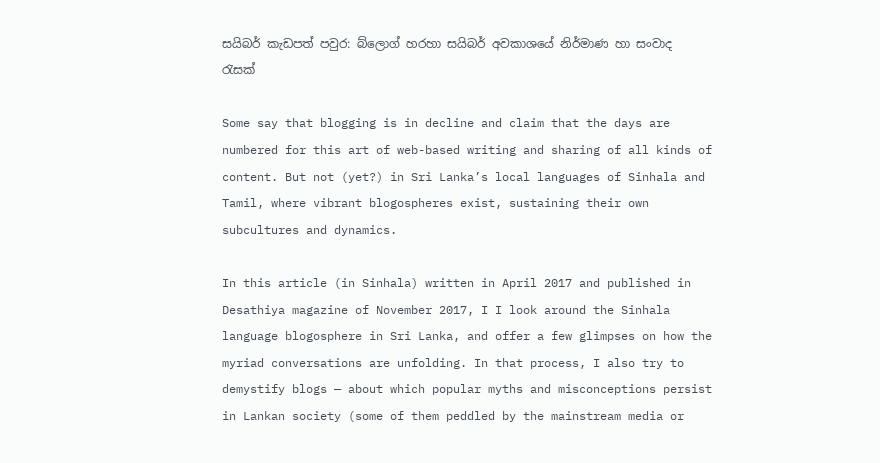සයිබර් කැඩපත් පවුර: බ්ලොග් හරහා සයිබර් අවකාශයේ නිර්මාණ හා සංවාද රැසක්

Some say that blogging is in decline and claim that the days are numbered for this art of web-based writing and sharing of all kinds of content. But not (yet?) in Sri Lanka’s local languages of Sinhala and Tamil, where vibrant blogospheres exist, sustaining their own subcultures and dynamics.

In this article (in Sinhala) written in April 2017 and published in Desathiya magazine of November 2017, I I look around the Sinhala language blogosphere in Sri Lanka, and offer a few glimpses on how the myriad conversations are unfolding. In that process, I also try to demystify blogs — about which popular myths and misconceptions persist in Lankan society (some of them peddled by the mainstream media or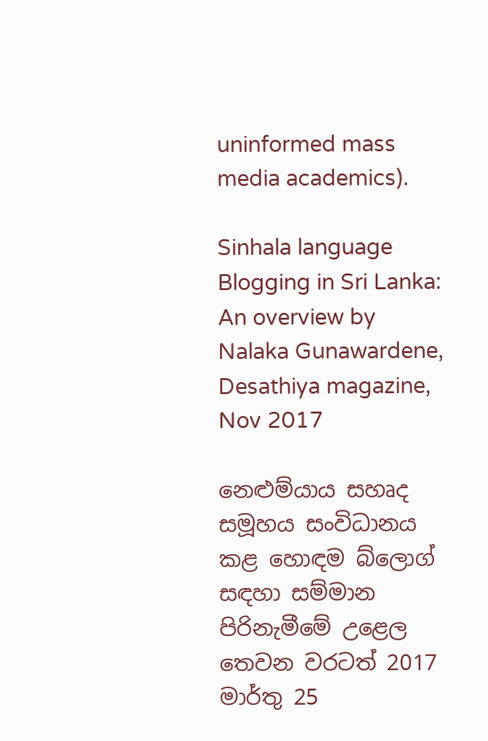uninformed mass media academics).

Sinhala language Blogging in Sri Lanka: An overview by Nalaka Gunawardene, Desathiya magazine, Nov 2017

නෙළුම්යාය සහෘද සමූහය සංවිධානය කළ හොඳම බ්ලොග් සඳහා සම්මාන පිරිනැමීමේ උළෙල තෙවන වරටත් 2017 මාර්තු 25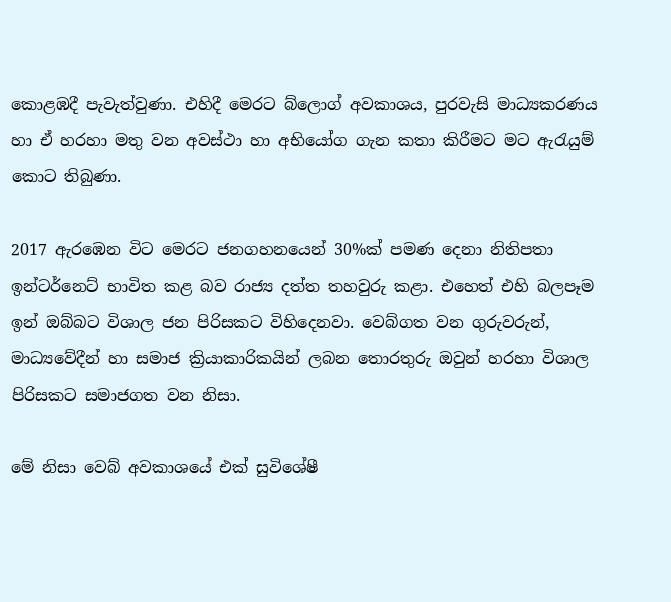කොළඹදී පැවැත්වුණා. එහිදී මෙරට බ්ලොග් අවකාශය, පුරවැසි මාධ්‍යකරණය හා ඒ හරහා මතු වන අවස්ථා හා අභියෝග ගැන කතා කිරීමට මට ඇරැයුම් කොට තිබුණා.

2017 ඇරඹෙන විට මෙරට ජනගහනයෙන් 30%ක් පමණ දෙනා නිතිපතා ඉන්ටර්නෙට් භාවිත කළ බව රාජ්‍ය දත්ත තහවුරු කළා. එහෙත් එහි බලපෑම ඉන් ඔබ්බට විශාල ජන පිරිසකට විහිදෙනවා. වෙබ්ගත වන ගුරුවරුන්, මාධ්‍යවේදීන් හා සමාජ ක්‍රියාකාරිකයින් ලබන තොරතුරු ඔවුන් හරහා විශාල පිරිසකට සමාජගත වන නිසා.

මේ නිසා වෙබ් අවකාශයේ එක් සුවිශේෂී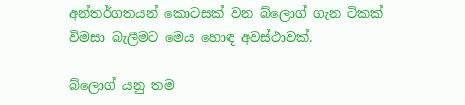අන්තර්ගතයන් කොටසක් වන බ්ලොග් ගැන ටිකක් විමසා බැලීමට මෙය හොඳ අවස්ථාවක්.

බ්ලොග් යනු තම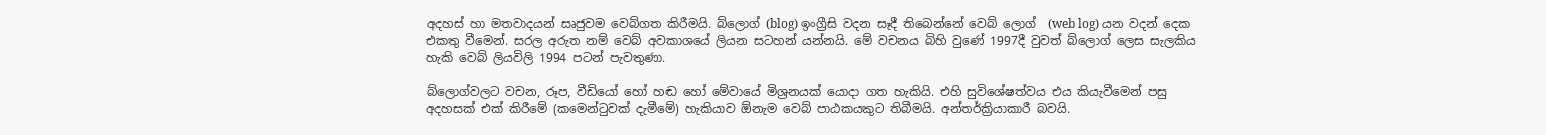අදහස් හා මතවාදයන් සෘජුවම වෙබ්ගත කිරීමයි. බ්ලොග් (blog) ඉංග්‍රීසි වදන සෑදී තිබෙන්නේ වෙබ් ලොග්  (web log) යන වදන් දෙක එකතු වීමෙන්. සරල අරුත නම් වෙබ් අවකාශයේ ලියන සටහන් යන්නයි. මේ වචනය බිහි වුණේ 1997දී වුවත් බ්ලොග් ලෙස සැලකිය හැකි වෙබ් ලියවිලි 1994 පටන් පැවතුණා.

බ්ලොග්වලට වචන, රූප, වීඩියෝ හෝ හඬ හෝ මේවායේ මිශ්‍රනයක් යොදා ගත හැකියි. එහි සුවිශේෂත්වය එය කියැවීමෙන් පසු අදහසක් එක් කිරීමේ (කමෙන්ටුවක් දැමීමේ) හැකියාව ඕනැම වෙබ් පාඨකයකුට තිබීමයි. අන්තර්ක්‍රියාකාරී බවයි.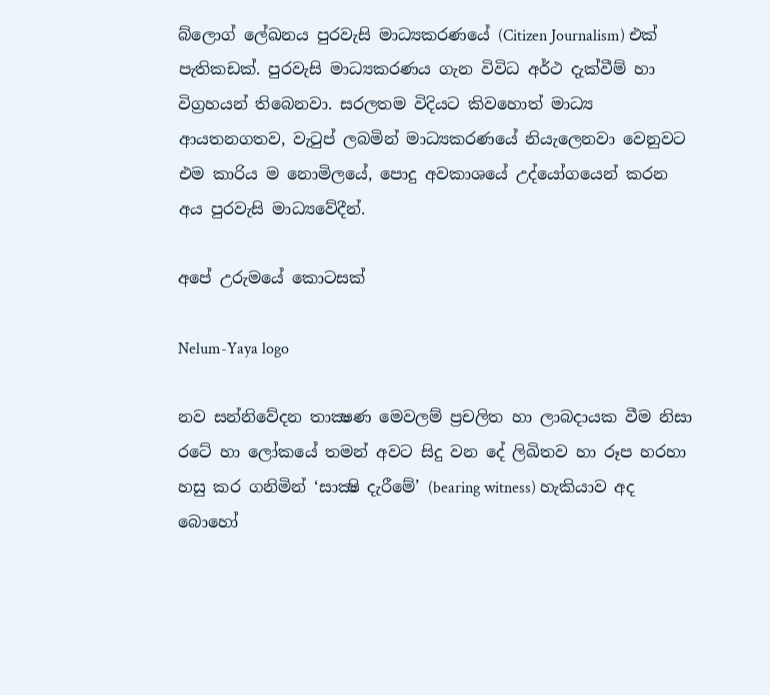බ්ලොග් ලේඛනය පුරවැසි මාධ්‍යකරණයේ (Citizen Journalism) එක් පැතිකඩක්. පුරවැසි මාධ්‍යකරණය ගැන විවිධ අර්ථ දැක්වීම් හා විග්‍රහයන් තිබෙනවා. සරලතම විදියට කිවහොත් මාධ්‍ය ආයතනගතව, වැටුප් ලබමින් මාධ්‍යකරණයේ නියැලෙනවා වෙනුවට එම කාරිය ම නොමිලයේ, පොදු අවකාශයේ උද්යෝගයෙන් කරන අය පුරවැසි මාධ්‍යවේදීන්.

අපේ උරුමයේ කොටසක්

Nelum-Yaya logo

නව සන්නිවේදන තාක්‍ෂණ මෙවලම් ප්‍රචලිත හා ලාබදායක වීම නිසා රටේ හා ලෝකයේ තමන් අවට සිදු වන දේ ලිඛිතව හා රූප හරහා හසු කර ගනිමින් ‘සාක්‍ෂි දැරීමේ’ (bearing witness) හැකියාව අද බොහෝ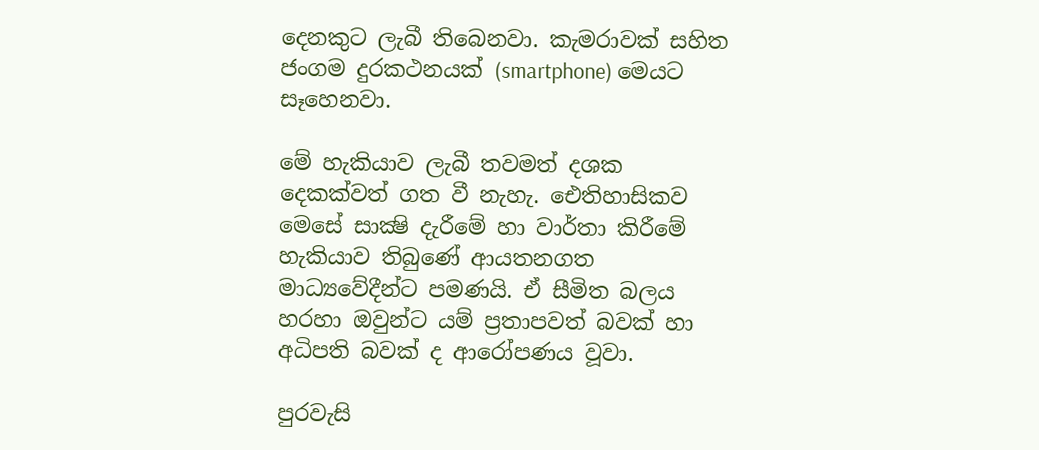දෙනකුට ලැබී තිබෙනවා. කැමරාවක් සහිත ජංගම දුරකථනයක් (smartphone) මෙයට සෑහෙනවා.

මේ හැකියාව ලැබී තවමත් දශක දෙකක්වත් ගත වී නැහැ. ඓතිහාසිකව මෙසේ සාක්‍ෂි දැරීමේ හා වාර්තා කිරීමේ හැකියාව තිබුණේ ආයතනගත මාධ්‍යවේදීන්ට පමණයි. ඒ සීමිත බලය හරහා ඔවුන්ට යම් ප්‍රතාපවත් බවක් හා අධිපති බවක් ද ආරෝපණය වූවා.

පුරවැසි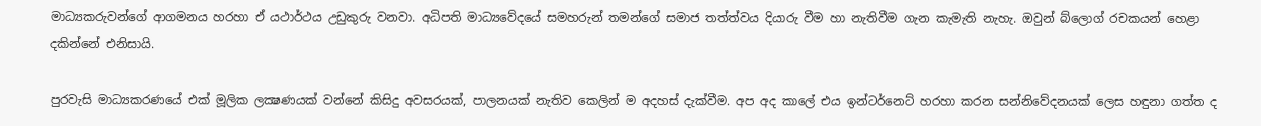මාධ්‍යකරුවන්ගේ ආගමනය හරහා ඒ යථාර්ථය උඩුකුරු වනවා. අධිපති මාධ්‍යවේදයේ සමහරුන් තමන්ගේ සමාජ තත්ත්වය දියාරු වීම හා නැතිවීම ගැන කැමැති නැහැ. ඔවුන් බ්ලොග් රචකයන් හෙළා දකින්නේ එනිසායි.

පුරවැසි මාධ්‍යකරණයේ එක් මූලික ලක්‍ෂණයක් වන්නේ කිසිදු අවසරයක්, පාලනයක් නැතිව කෙලින් ම අදහස් දැක්වීම. අප අද කාලේ එය ඉන්ටර්නෙට් හරහා කරන සන්නිවේදනයක් ලෙස හඳුනා ගත්ත ද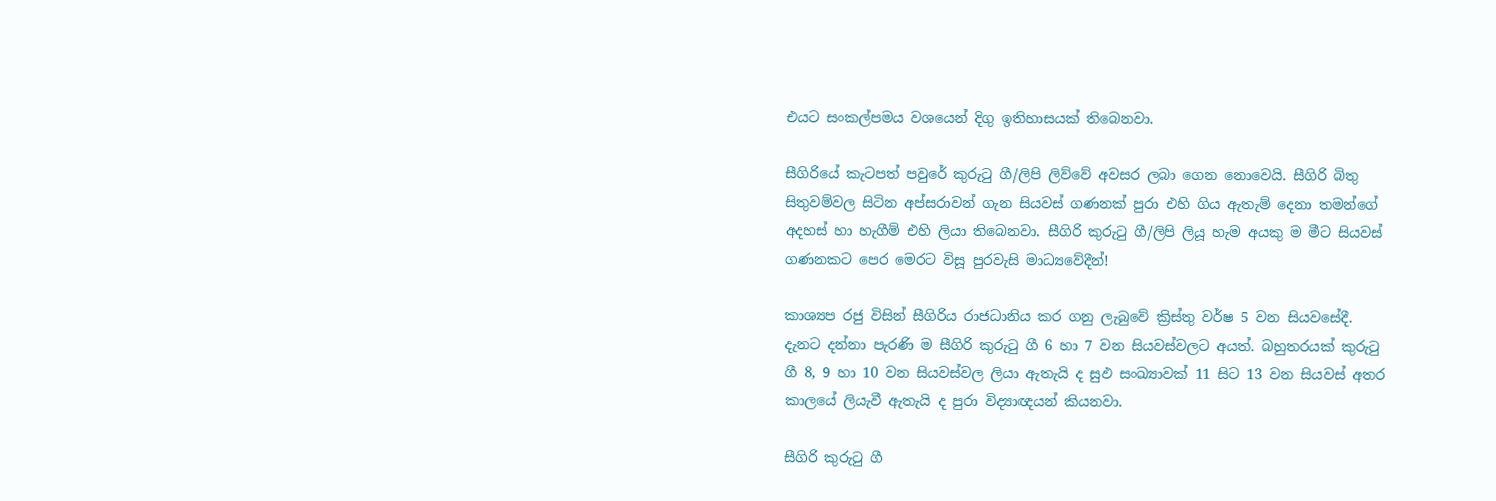එයට සංකල්පමය වශයෙන් දිගු ඉතිහාසයක් තිබෙනවා.

සීගිරියේ කැටපත් පවුරේ කුරුටු ගී/ලිපි ලිව්වේ අවසර ලබා ගෙන නොවෙයි. සීගිරි බිතු සිතුවම්වල සිටින අප්සරාවන් ගැන සියවස් ගණනක් පුරා එහි ගිය ඇතැම් දෙනා තමන්ගේ අදහස් හා හැගීම් එහි ලියා තිබෙනවා. සීගිරි කුරුටු ගී/ලිපි ලියූ හැම අයකු ම මීට සියවස් ගණනකට පෙර මෙරට විසූ පුරවැසි මාධ්‍යවේදීන්!

කාශ්‍යප රජු විසින් සීගිරිය රාජධානිය කර ගනු ලැබුවේ ක්‍රිස්තු වර්ෂ 5 වන සියවසේදී. දැනට දන්නා පැරණි ම සීගිරි කුරුටු ගී 6 හා 7 වන සියවස්වලට අයත්. බහුතරයක් කුරුටු ගී 8, 9 හා 10 වන සියවස්වල ලියා ඇතැයි ද සුඵ සංඛ්‍යාවක් 11 සිට 13 වන සියවස් අතර කාලයේ ලියැවී ඇතැයි ද පුරා විද්‍යාඥයන් කියනවා.

සීගිරි කුරුටු ගී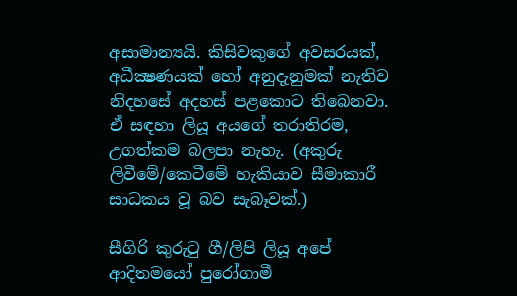අසාමාන්‍යයි. කිසිවකුගේ අවසරයක්, අධීක්‍ෂණයක් හෝ අනුදැනුමක් නැතිව නිදහසේ අදහස් පළකොට තිබෙනවා. ඒ සඳහා ලියූ අයගේ තරාතිරම, උගත්කම බලපා නැහැ. (අකුරු ලිවීමේ/කෙටීමේ හැකියාව සීමාකාරී සාධකය වූ බව සැබෑවක්.)

සීගිරි කුරුටු ගී/ලිපි ලියූ අපේ ආදිතමයෝ පුරෝගාමී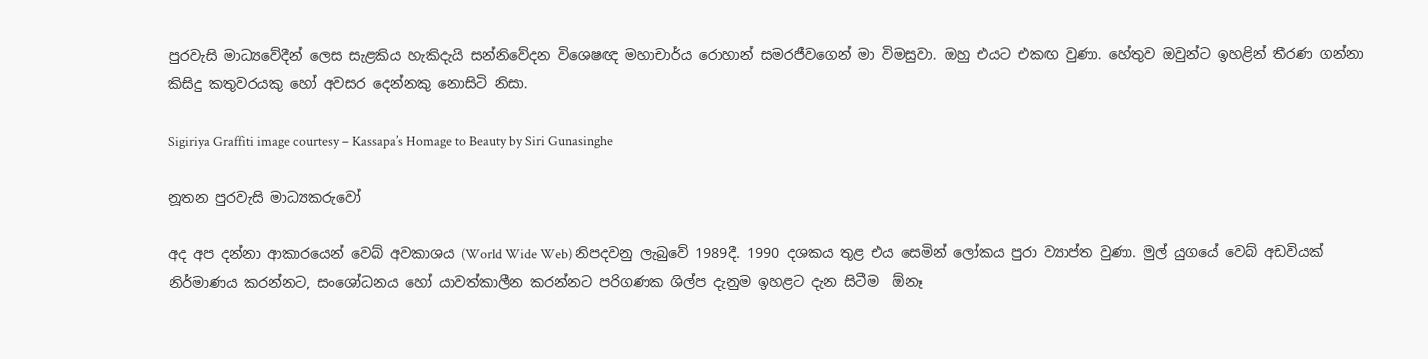පුරවැසි මාධ්‍යවේදීන් ලෙස සැළකිය හැකිදැයි සන්නිවේදන විශෙෂඥ මහාචාර්ය රොහාන් සමරජීවගෙන් මා විමසුවා. ඔහු එයට එකඟ වුණා. හේතුව ඔවුන්ට ඉහළින් තීරණ ගන්නා කිසිදු කතුවරයකු හෝ අවසර දෙන්නකු නොසිටි නිසා.

Sigiriya Graffiti image courtesy – Kassapa’s Homage to Beauty by Siri Gunasinghe

නූතන පුරවැසි මාධ්‍යකරුවෝ

අද අප දන්නා ආකාරයෙන් වෙබ් අවකාශය (World Wide Web) නිපදවනු ලැබුවේ 1989දී. 1990 දශකය තුළ එය සෙමින් ලෝකය පුරා ව්‍යාප්ත වුණා. මුල් යුගයේ වෙබ් අඩවියක් නිර්මාණය කරන්නට, සංශෝධනය හෝ යාවත්කාලීන කරන්නට පරිගණක ශිල්ප දැනුම ඉහළට දැන සිටීම  ඕනෑ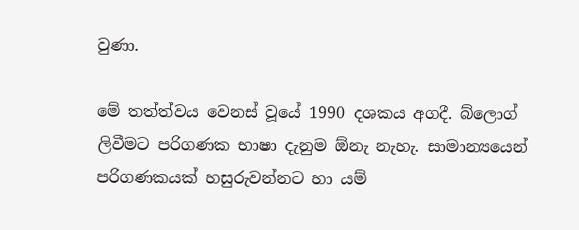වුණා.

මේ තත්ත්වය වෙනස් වූයේ 1990 දශකය අගදී. බ්ලොග් ලිවීමට පරිගණක භාෂා දැනුම ඕනැ නැහැ. සාමාන්‍යයෙන් පරිගණකයක් හසුරුවන්නට හා යම්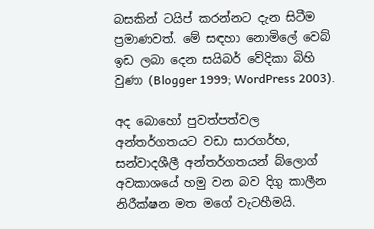බසකින් ටයිප් කරන්නට දැන සිටීම ප්‍රමාණවත්. මේ සඳහා නොමිලේ වෙබ් ඉඩ ලබා දෙන සයිබර් වේදිකා බිහි වුණා (Blogger 1999; WordPress 2003).

අද බොහෝ පුවත්පත්වල අන්තර්ගතයට වඩා සාරගර්භ, සන්වාදශීලී අන්තර්ගතයන් බ්ලොග් අවකාශයේ හමු වන බව දිගු කාලීන නිරීක්ෂන මත මගේ වැටහීමයි.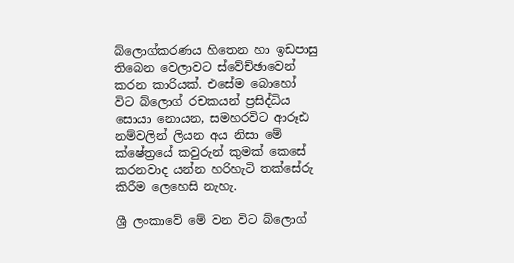බ්ලොග්කරණය හිතෙන හා ඉඩපාසු තිබෙන වෙලාවට ස්වේච්ඡාවෙන් කරන කාරියක්. එසේම බොහෝ විට බ්ලොග් රචකයන් ප්‍රසිද්ධිය සොයා නොයන, සමහරවිට ආරූඪ නම්වලින් ලියන අය නිසා මේ ක්ෂේත්‍රයේ කවුරුන් කුමක් කෙසේ කරනවාද යන්න හරිහැටි තක්සේරු කිරීම ලෙහෙසි නැහැ.

ශ්‍රී ලංකාවේ මේ වන විට බ්ලොග්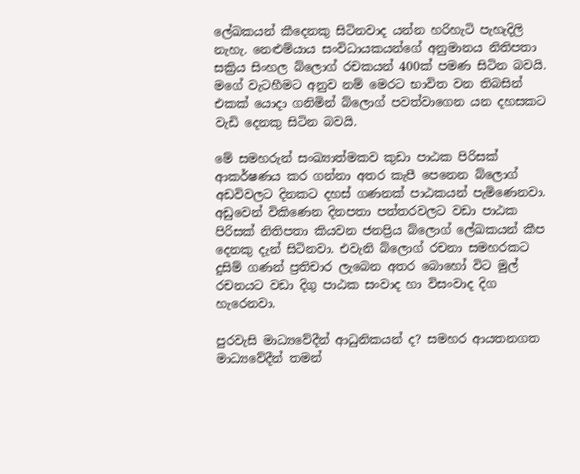ලේඛකයන් කීදෙනකු සිටිනවාද යන්න හරිහැටි පැහැදිලි නැහැ. නෙළුම්යාය සංවිධායකයන්ගේ අනුමානය නිතිපතා සක්‍රිය සිංහල බ්ලොග් රචකයන් 400ක් පමණ සිටින බවයි. මගේ වැටහීමට අනුව නම් මෙරට භාවිත වන තිබසින් එකක් යොදා ගනිමින් බ්ලොග් පවත්වාගෙන යන දහසකට වැඩි දෙනකු සිටින බවයි.

මේ සමහරුන් සංඛ්‍යාත්මකව කුඩා පාඨක පිරිසක් ආකර්ෂණය කර ගන්නා අතර කැපී පෙනෙන බ්ලොග් අඩවිවලට දිනකට දහස් ගණනක් පාඨකයන් පැමිණෙනවා. අඩුවෙන් විකිණෙන දිනපතා පත්තරවලට වඩා පාඨක පිරිසක් නිතිපතා කියවන ජනප්‍රිය බ්ලොග් ලේඛකයන් කීප දෙනකු දැන් සිටිනවා. එවැනි බ්ලොග් රචනා සමහරකට දුසිම් ගණන් ප්‍රතිචාර ලැබෙන අතර බොහෝ විට මුල් රචනයට වඩා දිගු පාඨක සංවාද හා විසංවාද දිග හැරෙනවා.

පුරවැසි මාධ්‍යවේදීන් ආධුනිකයන් ද? සමහර ආයතනගත මාධ්‍යවේදීන් තමන්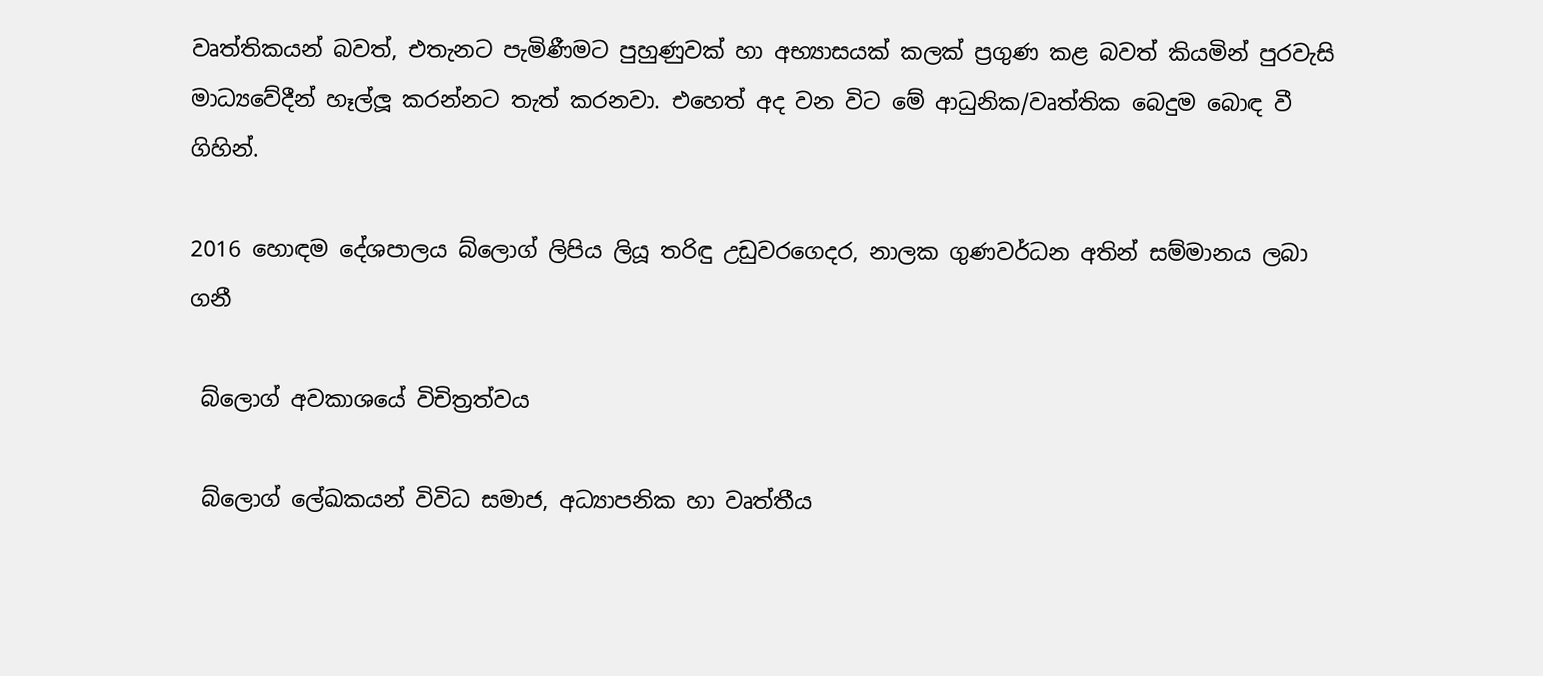වෘත්තිකයන් බවත්, එතැනට පැමිණීමට පුහුණුවක් හා අභ්‍යාසයක් කලක් ප්‍රගුණ කළ බවත් කියමින් පුරවැසි මාධ්‍යවේදීන් හෑල්ලූ කරන්නට තැත් කරනවා. එහෙත් අද වන විට මේ ආධුනික/වෘත්තික බෙදුම බොඳ වී ගිහින්.

2016 හොඳම දේශපාලය බ්ලොග් ලිපිය ලියූ තරිඳු උඩුවරගෙදර, නාලක ගුණවර්ධන අතින් සම්මානය ලබා ගනී

 බ්ලොග් අවකාශයේ විචිත්‍රත්වය

 බ්ලොග් ලේඛකයන් විවිධ සමාජ, අධ්‍යාපනික හා වෘත්තීය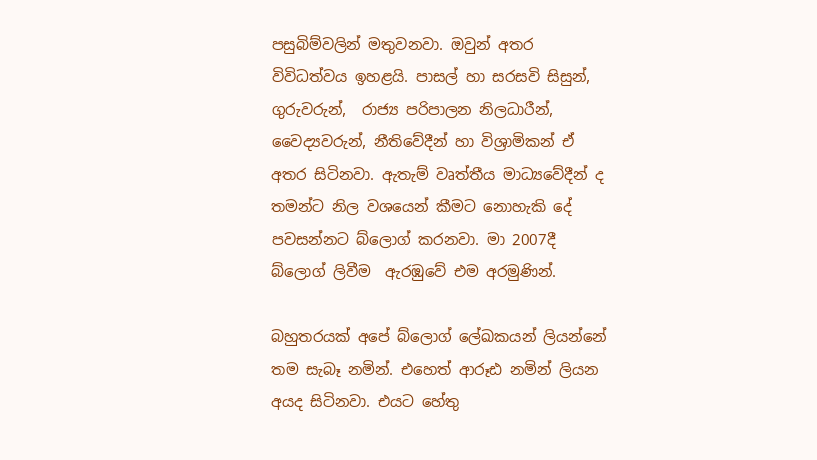පසුබිම්වලින් මතුවනවා. ඔවුන් අතර විවිධත්වය ඉහළයි. පාසල් හා සරසවි සිසුන්, ගුරුවරුන්,  රාජ්‍ය පරිපාලන නිලධාරීන්, වෛද්‍යවරුන්, නීතිවේදීන් හා විශ්‍රාමිකන් ඒ අතර සිටිනවා. ඇතැම් වෘත්තීය මාධ්‍යවේදීන් ද තමන්ට නිල වශයෙන් කීමට නොහැකි දේ පවසන්නට බ්ලොග් කරනවා. මා 2007දී බ්ලොග් ලිවීම  ඇරඹුවේ එම අරමුණින්.

බහුතරයක් අපේ බ්ලොග් ලේඛකයන් ලියන්නේ තම සැබෑ නමින්. එහෙත් ආරූඪ නමින් ලියන අයද සිටිනවා. එයට හේතු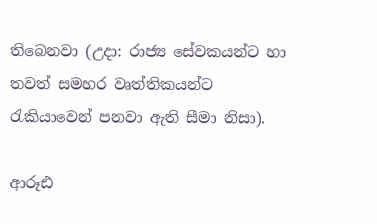තිබෙනවා (උදා: රාජ්‍ය සේවකයන්ට හා තවත් සමහර වෘත්තිකයන්ට රැකියාවෙන් පනවා ඇති සීමා නිසා).

ආරූඪ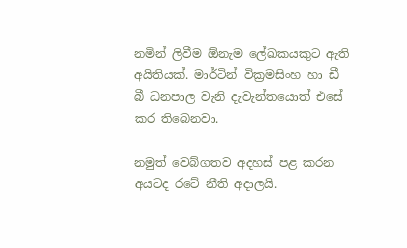නමින් ලිවීම ඕනැම ලේඛකයකුට ඇති අයිතියක්. මාර්ටින් වික්‍රමසිංහ හා ඩී බී ධනපාල වැනි දැවැන්තයොත් එසේ කර තිබෙනවා.

නමුත් වෙබ්ගතව අදහස් පළ කරන අයටද රටේ නීති අදාලයි.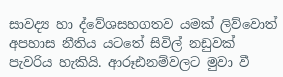සාවද්‍ය හා ද්වේශසහගතව යමක් ලිව්වොත් අපහාස නීතිය යටතේ සිවිල් නඩුවක් පැවරිය හැකියි. ආරූඪනම්වලට මුවා වී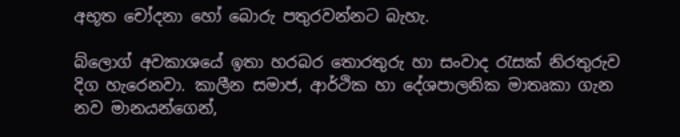අභූත චෝදනා හෝ බොරු පතුරවන්නට බැහැ.

බ්ලොග් අවකාශයේ ඉතා හරබර තොරතුරු හා සංවාද රැසක් නිරතුරුව දිග හැරෙනවා. කාලීන සමාජ, ආර්ථික හා දේශපාලනික මාතෘකා ගැන නව මානයන්ගෙන්,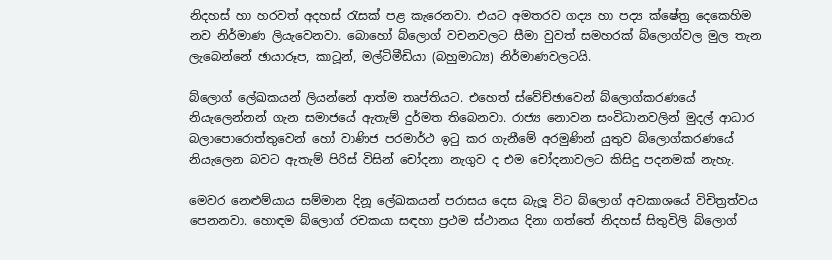නිදහස් හා හරවත් අදහස් රැසක් පළ කැරෙනවා. එයට අමතරව ගද්‍ය හා පද්‍ය ක්ෂේත්‍ර දෙකෙහිම නව නිර්මාණ ලියැවෙනවා. බොහෝ බ්ලොග් වචනවලට සීමා වුවත් සමහරක් බ්ලොග්වල මුල තැන ලැබෙන්නේ ඡායාරූප, කාටූන්, මල්ටිමීඩියා (බහුමාධ්‍ය) නිර්මාණවලටයි.

බ්ලොග් ලේඛකයන් ලියන්නේ ආත්ම තෘප්තියට. එහෙත් ස්වේච්ඡාවෙන් බ්ලොග්කරණ‍යේ නියැලෙන්නන් ගැන සමාජයේ ඇතැම් දුර්මත තිබෙනවා. රාජ්‍ය නොවන සංවිධානවලින් මුදල් ආධාර බලාපොරොත්තුවෙන් හෝ වාණිජ පරමාර්ථ ඉටු කර ගැනීමේ අරමුණින් යුතුව බ්ලොග්කරණයේ නියැලෙන බවට ඇතැම් පිරිස් විසින් චෝදනා නැගුව ද එම චෝදනාවලට කිසිදු පදනමක් නැහැ.

මෙවර නෙළුම්යාය සම්මාන දිනූ ලේඛකයන් පරාසය දෙස බැලූ විට බ්ලොග් අවකාශයේ විචිත්‍රත්වය පෙනනවා. හොඳම බ්ලොග් රචකයා සඳහා ප්‍රථම ස්ථානය දිනා ගත්තේ නිදහස් සිතුවිලි බ්ලොග්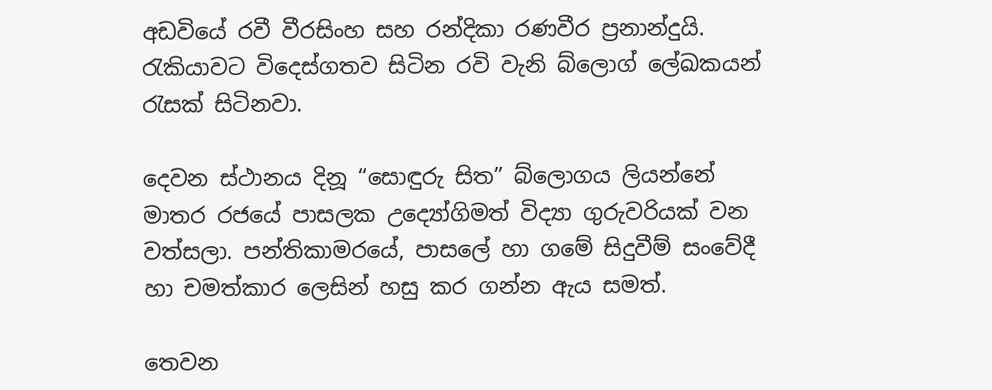අඩවියේ රවී වීරසිංහ සහ රන්දිකා රණවීර ප්‍රනාන්දුයි. රැකියාවට විදෙස්ගතව සිටින රවි වැනි බ්ලොග් ලේඛකයන් රැසක් සිටිනවා.

දෙවන ස්ථානය දිනූ “සොඳුරු සිත” බ්ලොගය ලියන්නේ මාතර රජයේ පාසලක උද්‍යෝගිමත් විද්‍යා ගුරුවරියක් වන වත්සලා. පන්තිකාමරයේ, පාසලේ හා ගමේ සිදුවීම් සංවේදී හා චමත්කාර ලෙසින් හසු කර ගන්න ඇය සමත්.

තෙවන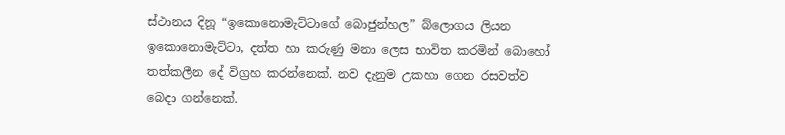ස්ථානය දිනූ “ඉකොනොමැට්ටාගේ බොජුන්හල” බ්ලොගය ලියන ඉකොනොමැට්ටා, දත්ත හා කරුණු මනා ලෙස භාවිත කරමින් බොහෝ තත්කලීන දේ විග්‍රහ කරන්නෙක්. නව දැනුම උකහා ගෙන රසවත්ව බෙදා ගන්නෙක්.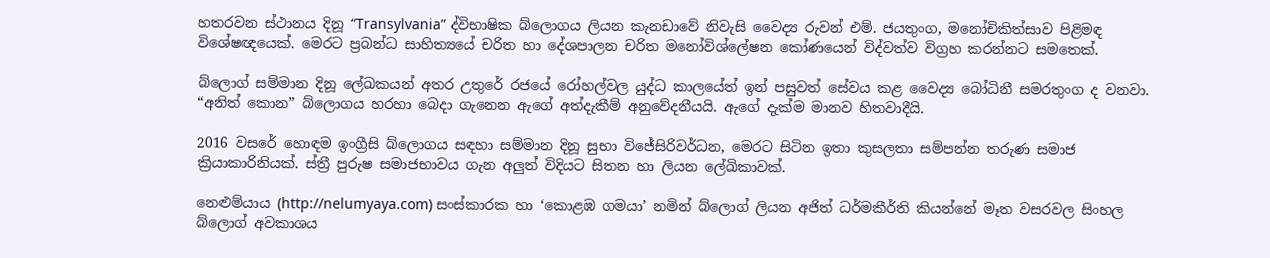හතරවන ස්ථානය දිනූ “Transylvania” ද්විභාෂික බ්ලොගය ලියන කැනඩාවේ නිවැසි වෛද්‍ය රුවන් එම්. ජයතුංග, මනෝචිකිත්සාව පිළිමඳ විශේෂඥයෙක්. මෙරට ප්‍රබන්ධ සාහිත්‍යයේ චරිත හා දේශපාලන චරිත මනෝවිශ්ලේෂන කෝණයෙන් විද්වත්ව විග්‍රහ කරන්නට සමතෙක්.

බ්ලොග් සම්මාන දිනූ ලේඛකයන් අතර උතුරේ රජයේ රෝහල්වල යුද්ධ කාලයේත් ඉන් පසුවත් සේවය කළ වෛද්‍ය බෝධිනී සමරතුංග ද වනවා. “අනිත් කොන” බ්ලොගය හරහා බෙදා ගැනෙන ඇගේ අත්දැකීම් අනුවේදනීයයි. ඇගේ දැක්ම මානව හිතවාදීයි.

2016 වසරේ හොඳම ඉංග්‍රීසි බ්ලොගය සඳහා සම්මාන දිනූ සුභා විජේසිරිවර්ධන, මෙරට සිටින ඉතා කුසලතා සම්පන්න තරුණ සමාජ ක්‍රියාකාරිනියක්. ස්ත්‍රී පුරුෂ සමාජභාවය ගැන අලුත් විදියට සිතන හා ලියන ලේඛිකාවක්.

නෙළුම්යාය (http://nelumyaya.com) සංස්කාරක හා ‘කොළඹ ගමයා’ නමින් බ්ලොග් ලියන අජිත් ධර්මකීර්ති කියන්නේ මෑත වසරවල සිංහල බ්ලොග් අවකාශය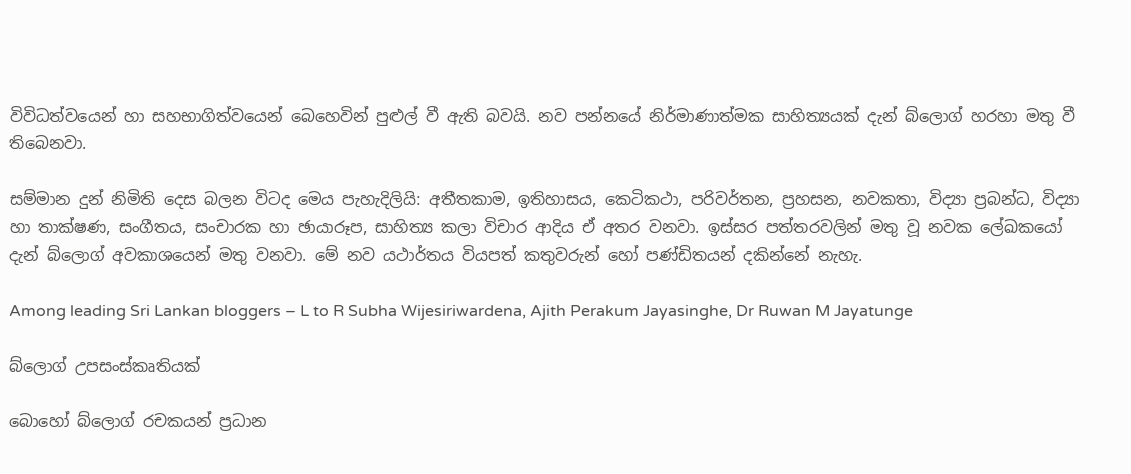විවිධත්වයෙන් හා සහභාගිත්වයෙන් බෙහෙවින් පුළුල් වී ඇති බවයි. නව පන්නයේ නිර්මාණාත්මක සාහිත්‍යයක් දැන් බ්ලොග් හරහා මතු වී තිබෙනවා.

සම්මාන දුන් නිමිති දෙස බලන විටද මෙය පැහැදිලියි: අතීතකාම, ඉතිහාසය, කෙටිකථා, පරිවර්තන, ප්‍රහසන, නවකතා, විද්‍යා ප්‍රබන්ධ, විද්‍යා හා තාක්ෂණ, සංගීතය, සංචාරක හා ඡායාරූප, සාහිත්‍ය කලා විචාර ආදිය ඒ අතර වනවා. ඉස්සර පත්තරවලින් මතු වූ නවක ලේඛකයෝ දැන් බ්ලොග් අවකාශයෙන් මතු වනවා. මේ නව යථාර්තය වියපත් කතුවරුන් හෝ පණ්ඩිතයන් දකින්නේ නැහැ.

Among leading Sri Lankan bloggers – L to R Subha Wijesiriwardena, Ajith Perakum Jayasinghe, Dr Ruwan M Jayatunge

බ්ලොග් උපසංස්කෘතියක්

බොහෝ බ්ලොග් රචකයන් ප්‍රධාන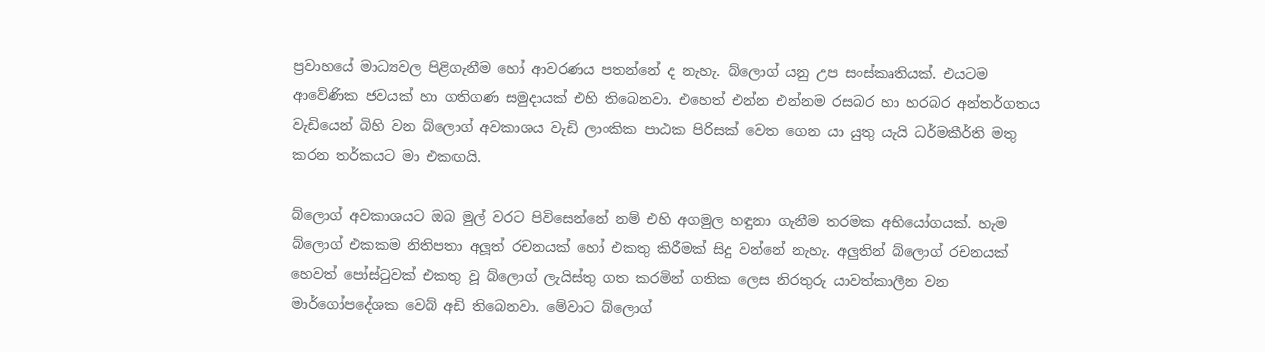ප්‍රවාහයේ මාධ්‍යවල පිළිගැනීම හෝ ආවරණය පතන්නේ ද නැහැ. බ්ලොග් යනු උප සංස්කෘතියක්. එයටම ආවේණික ජවයක් හා ගතිගණ සමුදායක් එහි තිබෙනවා. එහෙත් එන්න එන්නම රසබර හා හරබර අන්තර්ගතය වැඩියෙන් බිහි වන බ්ලොග් අවකාශය වැඩි ලාංකික පාඨක පිරිසක් වෙත ගෙන යා යුතු යැයි ධර්මකීර්ති මතු කරන තර්කයට මා එකඟයි.

බ්ලොග් අවකාශයට ඔබ මුල් වරට පිවිසෙන්නේ නම් එහි අගමුල හඳුනා ගැනීම තරමක අභියෝගයක්. හැම බ්ලොග් එකකම නිතිපතා අලූත් රචනයක් හෝ එකතු කිරීමක් සිදු වන්නේ නැහැ. අලුතින් බ්ලොග් රචනයක් හෙවත් පෝස්ටුවක් එකතු වූ බ්ලොග් ලැයිස්තු ගත කරමින් ගතික ලෙස නිරතුරු යාවත්කාලීන වන මාර්ගෝපදේශක වෙබ් අඩි තිබෙනවා. මේවාට බ්ලොග්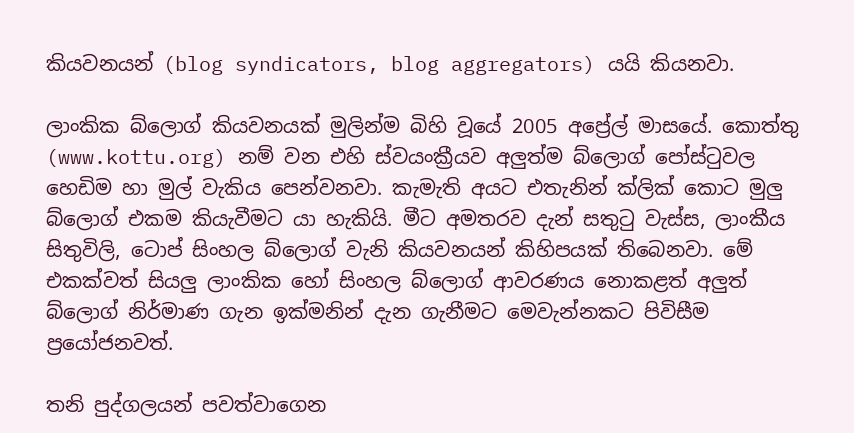කියවනයන් (blog syndicators, blog aggregators) යයි කියනවා.

ලාංකික බ්ලොග් කියවනයක් මුලින්ම බිහි වූයේ 2005 අප්‍රේල් මාසයේ. කොත්තු (www.kottu.org) නම් වන එහි ස්වයංක්‍රීයව අලුත්ම බ්ලොග් පෝස්ටුවල හෙඩිම හා මුල් වැකිය පෙන්වනවා. කැමැති අයට එතැනින් ක්ලික් කොට මුලු බ්ලොග් එකම කියැවීමට යා හැකියි. මීට අමතරව දැන් සතුටු වැස්ස, ලාංකීය සිතුවිලි, ටොප් සිංහල බ්ලොග් වැනි කියවනයන් කිහිපයක් තිබෙනවා. මේ එකක්වත් සියලු ලාංකික හෝ සිංහල බ්ලොග් ආවරණය නොකළත් අලුත් බ්ලොග් නිර්මාණ ගැන ඉක්මනින් දැන ගැනීමට මෙවැන්නකට පිවිසීම ප්‍රයෝජනවත්.

තනි පුද්ගලයන් පවත්වාගෙන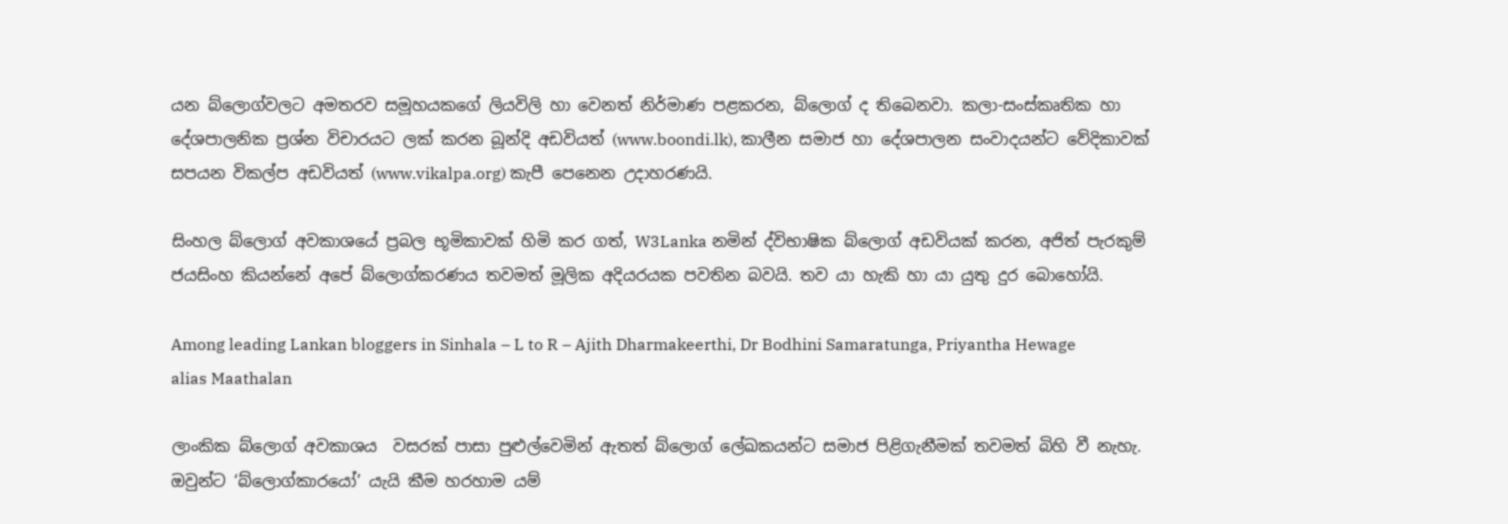යන බ්ලොග්වලට අමතරව සමූහයකගේ ලියවිලි හා වෙනත් නිර්මාණ පළකරන, බ්ලොග් ද තිබෙනවා. කලා-සංස්කෘතික හා දේශපාලනික ප්‍රශ්න විචාරයට ලක් කරන බූන්දි අඩවියත් (www.boondi.lk), කාලීන සමාජ හා දේශපාලන සංවාදයන්ට වේදිකාවක් සපයන විකල්ප අඩවියත් (www.vikalpa.org) කැපී පෙනෙන උදාහරණයි.

සිංහල බ්ලොග් අවකාශයේ ප්‍රබල භූමිකාවක් හිමි කර ගත්, W3Lanka නමින් ද්විභාෂික බ්ලොග් අඩවියක් කරන, අජිත් පැරකුම් ජයසිංහ කියන්නේ අපේ බ්ලොග්කරණය තවමත් මූලික අදියරයක පවතින බවයි. තව යා හැකි හා යා යුතු දුර බොහෝයි.

Among leading Lankan bloggers in Sinhala – L to R – Ajith Dharmakeerthi, Dr Bodhini Samaratunga, Priyantha Hewage alias Maathalan

ලාංකික බ්ලොග් අවකාශය  වසරක් පාසා පුළුල්වෙමින් ඇතත් බ්ලොග් ලේඛකයන්ට සමාජ පිළිගැනීමක් තවමත් බිහි වී නැහැ. ඔවුන්ට ‘බ්ලොග්කාරයෝ’ යැයි කීම හරහාම යම්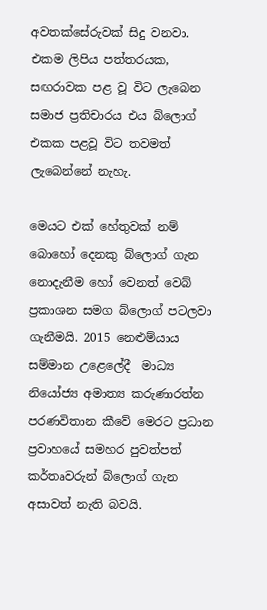අවතක්සේරුවක් සිදු වනවා. එකම ලිපිය පත්තරයක, සඟරාවක පළ වූ විට ලැබෙන සමාජ ප්‍රතිචාරය එය බ්ලොග් එකක පළවූ විට තවමත් ලැබෙන්නේ නැහැ.

මෙයට එක් හේතුවක් නම් බොහෝ දෙනකු බ්ලොග් ගැන නොදැනීම හෝ වෙනත් වෙබ් ප්‍රකාශන සමග බ්ලොග් පටලවා ගැනීමයි. 2015 නෙළුම්යාය සම්මාන උළෙලේදී  මාධ්‍ය නියෝජ්‍ය අමාත්‍ය කරුණාරත්න පරණවිතාන කීවේ මෙරට ප්‍රධාන ප්‍රවාහයේ සමහර පුවත්පත් කර්තෘවරුන් බ්ලොග් ගැන අසාවත් නැති බවයි.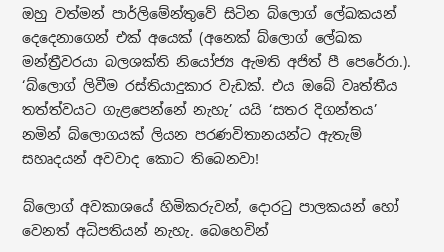ඔහු වත්මන් පාර්ලිමේන්තුවේ සිටින බ්ලොග් ලේඛකයන් දෙදෙනාගෙන් එක් අයෙක් (අනෙක් බ්ලොග් ලේඛක මන්ත්‍රීවරයා බලශක්ති නියෝජ්‍ය ඇමති අජිත් පී පෙරේරා.). ‘බ්ලොග් ලිවීම රස්තියාදුකාර වැඩක්. එය ඔබේ වෘත්තීය තත්ත්වයට ගැළපෙන්නේ නැහැ’ යයි ‘සතර දිගන්තය’ නමින් බ්ලොගයක් ලියන පරණවිතානයන්ට ඇතැම් සහෘදයන් අවවාද කොට තිබෙනවා!

බ්ලොග් අවකාශයේ හිමිකරුවන්, දොරටු පාලකයන් හෝ වෙනත් අධිපතියන් නැහැ. බෙහෙවින්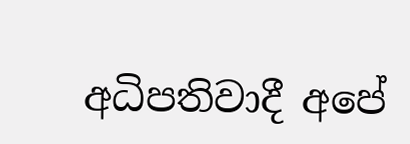අධිපතිවාදී අපේ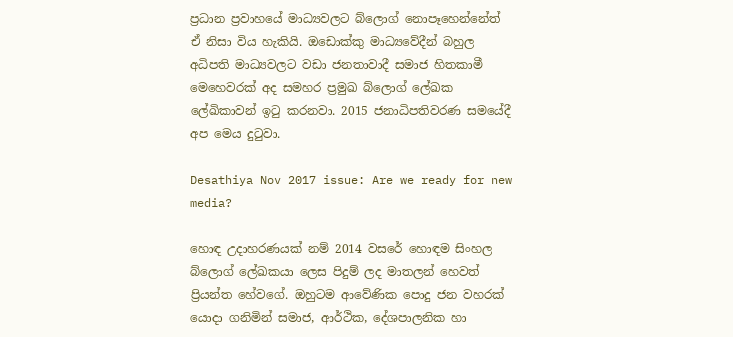ප්‍රධාන ප්‍රවාහයේ මාධ්‍යවලට බ්ලොග් නොපෑහෙන්නේත් ඒ නිසා විය හැකියි. ඔඩොක්කු මාධ්‍යවේදීන් බහුල අධිපති මාධ්‍යවලට වඩා ජනතාවාදී සමාජ හිතකාමී මෙහෙවරක් අද සමහර ප්‍රමුඛ බ්ලොග් ලේඛක ලේඛිකාවන් ඉටු කරනවා. 2015 ජනාධිපතිවරණ සමයේදී අප මෙය දුටුවා.

Desathiya Nov 2017 issue: Are we ready for new media?

හොඳ උදාහරණයක් නම් 2014 වසරේ හොඳම සිංහල බ්ලොග් ලේඛකයා ලෙස පිදුම් ලද මාතලන් හෙවත් ප්‍රියන්ත හේවගේ. ඔහුටම ආවේණික පොදු ජන වහරක් යොදා ගනිමින් සමාජ, ආර්ථික, දේශපාලනික හා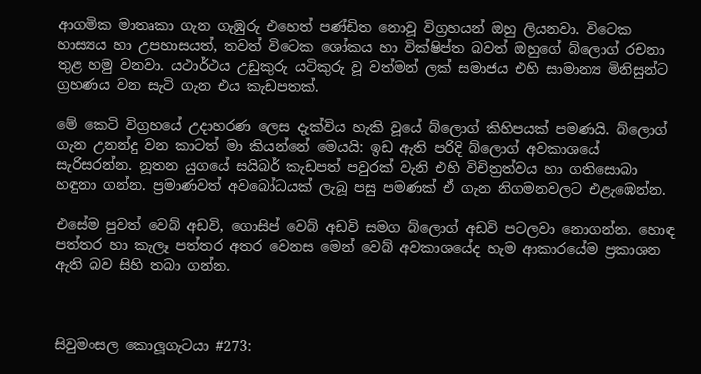ආගමික මාතෘකා ගැන ගැඹුරු එහෙත් පණ්ඩිත නොවූ විග්‍රහයන් ඔහු ලියනවා. විටෙක හාස්‍යය හා උපහාසයත්, තවත් විටෙක ශෝකය හා වික්ෂිප්ත බවත් ඔහුගේ බ්ලොග් රචනා තුළ හමු වනවා. යථාර්ථය උඩුකුරු යටිකුරු වූ වත්මන් ලක් සමාජය එහි සාමාන්‍ය මිනිසුන්ට ග්‍රහණය වන සැටි ගැන එය කැඩපතක්.

මේ කෙටි විග්‍රහයේ උදාහරණ ලෙස දැක්විය හැකි වූයේ බ්ලොග් කිහිපයක් පමණයි. බ්ලොග් ගැන උනන්දු වන කාටත් මා කියන්නේ මෙයයි: ඉඩ ඇති පරිදි බ්ලොග් අවකාශයේ සැරිසරන්න. නූතන යුගයේ සයිබර් කැඩපත් පවුරක් වැනි එහි විචිත්‍රත්වය හා ගතිසොබා හඳුනා ගන්න. ප්‍රමාණවත් අවබෝධයක් ලැබූ පසු පමණක් ඒ ගැන නිගමනවලට එළැඹෙන්න.

එසේම පුවත් වෙබ් අඩවි, ගොසිප් වෙබ් අඩවි සමග බ්ලොග් අඩවි පටලවා නොගන්න. හොඳ පත්තර හා කැලෑ පත්තර අතර වෙනස මෙන් වෙබ් අවකාශයේද හැම ආකාරයේම ප්‍රකාශන ඇති බව සිහි තබා ගන්න.



සිවුමංසල කොලූගැටයා #273: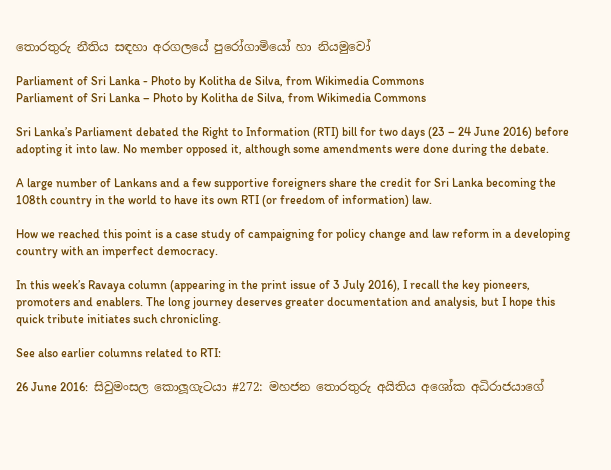තොරතුරු නීතිය සඳහා අරගලයේ පුරෝගාමියෝ හා නියමුවෝ

Parliament of Sri Lanka - Photo by Kolitha de Silva, from Wikimedia Commons
Parliament of Sri Lanka – Photo by Kolitha de Silva, from Wikimedia Commons

Sri Lanka’s Parliament debated the Right to Information (RTI) bill for two days (23 – 24 June 2016) before adopting it into law. No member opposed it, although some amendments were done during the debate.

A large number of Lankans and a few supportive foreigners share the credit for Sri Lanka becoming the 108th country in the world to have its own RTI (or freedom of information) law.

How we reached this point is a case study of campaigning for policy change and law reform in a developing country with an imperfect democracy.

In this week’s Ravaya column (appearing in the print issue of 3 July 2016), I recall the key pioneers, promoters and enablers. The long journey deserves greater documentation and analysis, but I hope this quick tribute initiates such chronicling.

See also earlier columns related to RTI:

26 June 2016:  සිවුමංසල කොලූගැටයා #272: මහජන තොරතුරු අයිතිය අශෝක අධිරාජයාගේ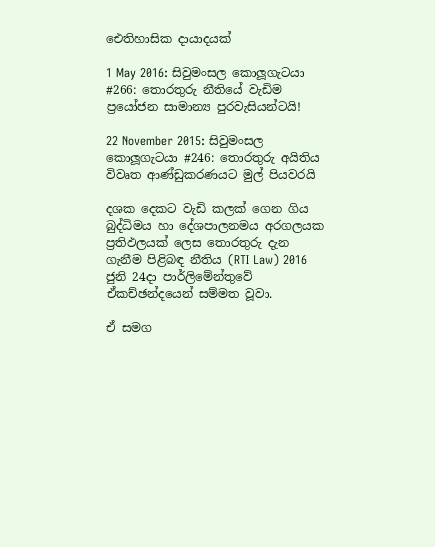ඓතිහාසික දායාදයක්

1 May 2016: සිවුමංසල කොලූගැටයා #266: තොරතුරු නීතියේ වැඩිම ප්‍රයෝජන සාමාන්‍ය පුරවැසියන්ටයි!

22 November 2015: සිවුමංසල කොලූගැටයා #246: තොරතුරු අයිතිය විවෘත ආණ්ඩුකරණයට මුල් පියවරයි

දශක දෙකට වැඩි කලක් ගෙන ගිය බුද්ධිමය හා දේශපාලනමය අරගලයක ප්‍රතිඵලයක් ලෙස තොරතුරු දැන ගැනීම පිළිබඳ නීතිය (RTI Law) 2016 ජුනි 24දා පාර්ලිමේන්තුවේ ඒකච්ඡන්දයෙන් සම්මත වූවා.

ඒ සමග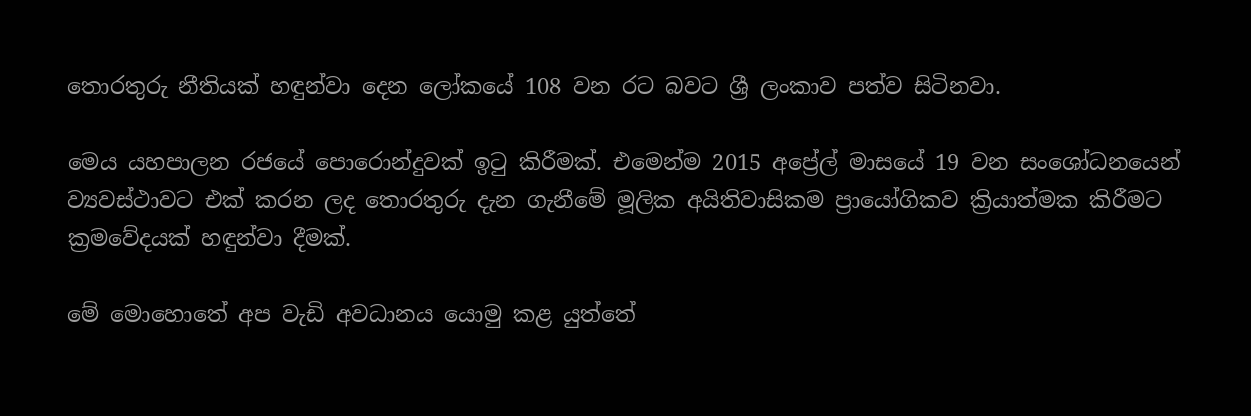තොරතුරු නීතියක් හඳුන්වා දෙන ලෝකයේ 108 වන රට බවට ශ්‍රී ලංකාව පත්ව සිටිනවා.

මෙය යහපාලන රජයේ පොරොන්දුවක් ඉටු කිරීමක්. එමෙන්ම 2015 අප්‍රේල් මාසයේ 19 වන සංශෝධනයෙන් ව්‍යවස්ථාවට එක් කරන ලද තොරතුරු දැන ගැනීමේ මූලික අයිතිවාසිකම ප්‍රායෝගිකව ක්‍රියාත්මක කිරීමට ක්‍රමවේදයක් හඳුන්වා දීමක්.

මේ මොහොතේ අප වැඩි අවධානය යොමු කළ යුත්තේ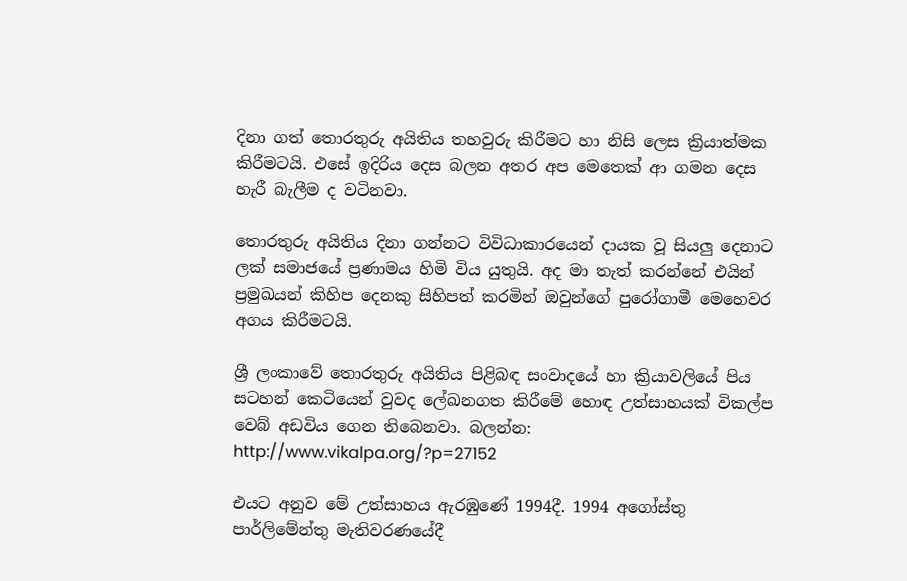දිනා ගත් තොරතුරු අයිතිය තහවුරු කිරීමට හා නිසි ලෙස ක්‍රියාත්මක කිරීමටයි. එසේ ඉදිරිය දෙස බලන අතර අප මෙතෙක් ආ ගමන දෙස හැරී බැලීම ද වටිනවා.

තොරතුරු අයිතිය දිනා ගන්නට විවිධාකාරයෙන් දායක වූ සියලු දෙනාට ලක් සමාජයේ ප්‍රණාමය හිමි විය යුතුයි. අද මා තැත් කරන්නේ එයින් ප්‍රමුඛයන් කිහිප දෙනකු සිහිපත් කරමින් ඔවුන්ගේ පුරෝගාමී මෙහෙවර අගය කිරීමටයි.

ශ්‍රී ලංකාවේ තොරතුරු අයිතිය පිළිබඳ සංවාදයේ හා ක්‍රියාවලියේ පිය සටහන් කෙටියෙන් වුවද ලේඛනගත කිරීමේ හොඳ උත්සාහයක් විකල්ප වෙබ් අඩවිය ගෙන තිබෙනවා. බලන්න: http://www.vikalpa.org/?p=27152

එයට අනුව මේ උත්සාහය ඇරඹුණේ 1994දී. 1994 අගෝස්තු පාර්ලිමේන්තු මැතිවරණයේදී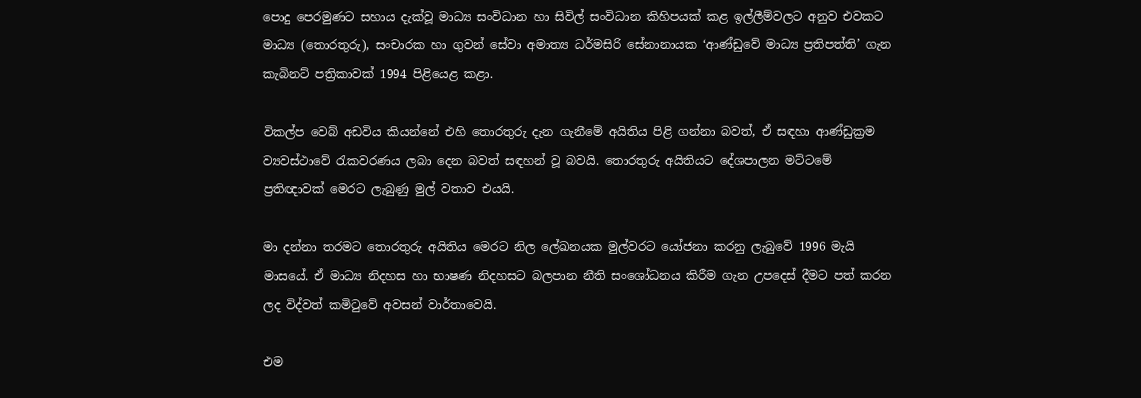පොදු පෙරමුණට සහාය දැක්වූ මාධ්‍ය සංවිධාන හා සිවිල් සංවිධාන කිහිපයක් කළ ඉල්ලීම්වලට අනුව එවකට මාධ්‍ය (තොරතුරු), සංචාරක හා ගුවන් සේවා අමාත්‍ය ධර්මසිරි සේනානායක ‘ආණ්ඩුවේ මාධ්‍ය ප්‍රතිපත්ති’ ගැන කැබිනට් පත්‍රිකාවක් 1994 පිළියෙළ කළා.

විකල්ප වෙබ් අඩවිය කියන්නේ එහි තොරතුරු දැන ගැනීමේ අයිතිය පිළි ගන්නා බවත්, ඒ සඳහා ආණ්ඩුක්‍රම ව්‍යවස්ථාවේ රැකවරණය ලබා දෙන බවත් සඳහන් වූ බවයි. තොරතුරු අයිතියට දේශපාලන මට්ටමේ ප්‍රතිඥාවක් මෙරට ලැබුණු මුල් වතාව එයයි.

මා දන්නා තරමට තොරතුරු අයිතිය මෙරට නිල ලේඛනයක මුල්වරට යෝජනා කරනු ලැබුවේ 1996 මැයි මාසයේ. ඒ මාධ්‍ය නිදහස හා භාෂණ නිදහසට බලපාන නීති සංශෝධනය කිරීම ගැන උපදෙස් දීමට පත් කරන ලද විද්වත් කමිටුවේ අවසන් වාර්තාවෙයි.

එම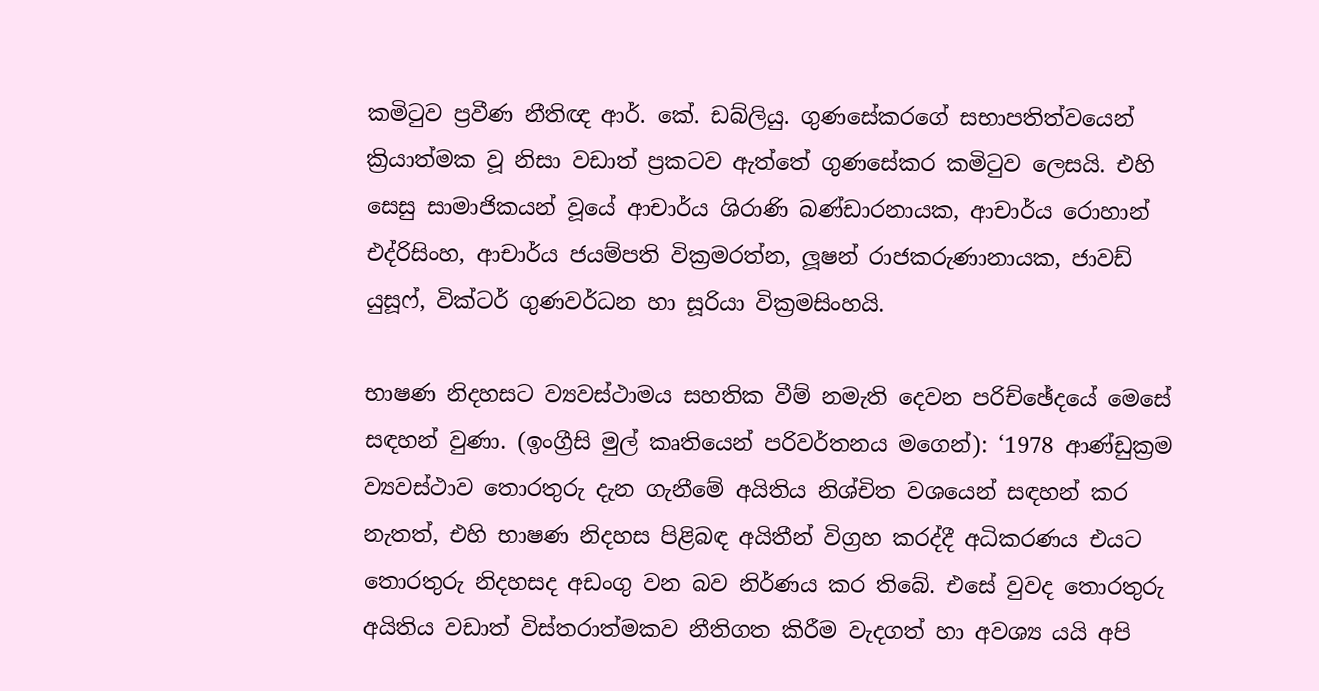කමිටුව ප්‍රවීණ නීතිඥ ආර්. කේ. ඩබ්ලියු. ගුණසේකරගේ සභාපතිත්වයෙන් ක්‍රියාත්මක වූ නිසා වඩාත් ප්‍රකටව ඇත්තේ ගුණසේකර කමිටුව ලෙසයි. එහි සෙසු සාමාජිකයන් වූයේ ආචාර්ය ශිරාණි බණ්ඩාරනායක, ආචාර්ය රොහාන් එද්රිසිංහ, ආචාර්ය ජයම්පති වික්‍රමරත්න, ලූෂන් රාජකරුණානායක, ජාවඩ් යුසූෆ්, වික්ටර් ගුණවර්ධන හා සූරියා වික්‍රමසිංහයි.

භාෂණ නිදහසට ව්‍යවස්ථාමය සහතික වීම් නමැති දෙවන පරිච්ඡේදයේ මෙසේ සඳහන් වුණා. (ඉංග්‍රීසි මුල් කෘතියෙන් පරිවර්තනය මගෙන්): ‘1978 ආණ්ඩුක්‍රම ව්‍යවස්ථාව තොරතුරු දැන ගැනීමේ අයිතිය නිශ්චිත වශයෙන් සඳහන් කර නැතත්, එහි භාෂණ නිදහස පිළිබඳ අයිතීන් විග්‍රහ කරද්දී අධිකරණය එයට තොරතුරු නිදහසද අඩංගු වන බව නිර්ණය කර තිබේ. එසේ වුවද තොරතුරු අයිතිය වඩාත් විස්තරාත්මකව නීතිගත කිරීම වැදගත් හා අවශ්‍ය යයි අපි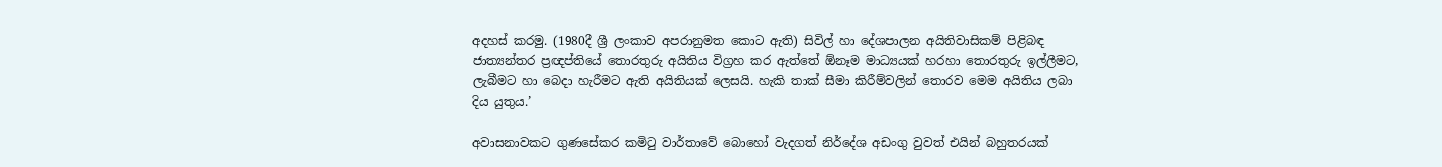අදහස් කරමු. (1980දී ශ්‍රී ලංකාව අපරානුමත කොට ඇති) සිවිල් හා දේශපාලන අයිතිවාසිකම් පිළිබඳ ජාත්‍යන්තර ප්‍රඥප්තියේ තොරතුරු අයිතිය විග්‍රහ කර ඇත්තේ ඕනෑම මාධ්‍යයක් හරහා තොරතුරු ඉල්ලීමට, ලැබීමට හා බෙදා හැරීමට ඇති අයිතියක් ලෙසයි. හැකි තාක් සීමා කිරීම්වලින් තොරව මෙම අයිතිය ලබා දිය යුතුය.’

අවාසනාවකට ගුණසේකර කමිටු වාර්තාවේ බොහෝ වැදගත් නිර්දේශ අඩංගු වුවත් එයින් බහුතරයක්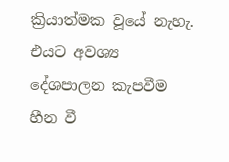ක්‍රියාත්මක වූයේ නැහැ. එයට අවශ්‍ය දේශපාලන කැපවීම හීන වී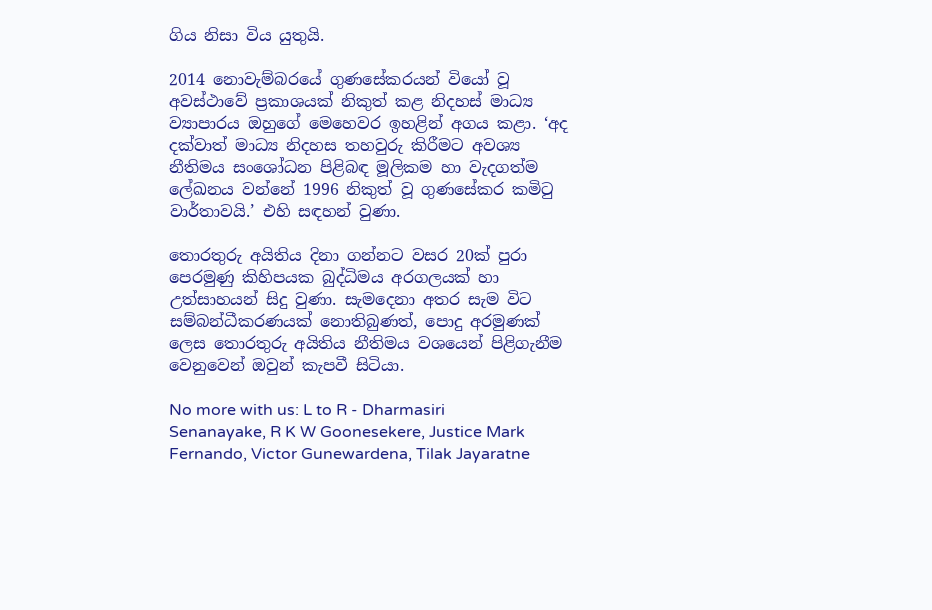ගිය නිසා විය යුතුයි.

2014 නොවැම්බරයේ ගුණසේකරයන් වියෝ වූ අවස්ථාවේ ප්‍රකාශයක් නිකුත් කළ නිදහස් මාධ්‍ය ව්‍යාපාරය ඔහුගේ මෙහෙවර ඉහළින් අගය කළා. ‘අද දක්වාත් මාධ්‍ය නිදහස තහවුරු කිරීමට අවශ්‍ය නීතිමය සංශෝධන පිළිබඳ මූලිකම හා වැදගත්ම ලේඛනය වන්නේ 1996 නිකුත් වූ ගුණසේකර කමිටු වාර්තාවයි.’ එහි සඳහන් වුණා.

තොරතුරු අයිතිය දිනා ගන්නට වසර 20ක් පුරා පෙරමුණු කිහිපයක බුද්ධිමය අරගලයක් හා උත්සාහයන් සිදු වුණා. සැමදෙනා අතර සැම විට සම්බන්ධීකරණයක් නොතිබුණත්, පොදු අරමුණක් ලෙස තොරතුරු අයිතිය නීතිමය වශයෙන් පිළිගැනීම වෙනුවෙන් ඔවුන් කැපවී සිටියා.

No more with us: L to R - Dharmasiri Senanayake, R K W Goonesekere, Justice Mark Fernando, Victor Gunewardena, Tilak Jayaratne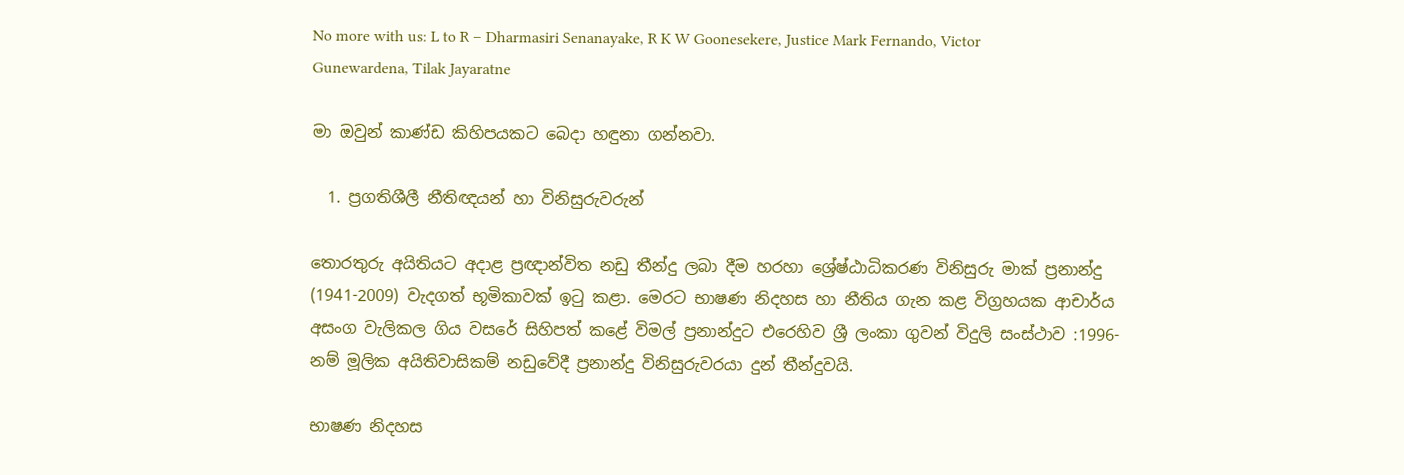No more with us: L to R – Dharmasiri Senanayake, R K W Goonesekere, Justice Mark Fernando, Victor Gunewardena, Tilak Jayaratne

මා ඔවුන් කාණ්ඩ කිහිපයකට බෙදා හඳුනා ගන්නවා.

  1. ප්‍රගතිශීලී නීතිඥයන් හා විනිසුරුවරුන්

තොරතුරු අයිතියට අදාළ ප්‍රඥාන්විත නඩු තීන්දු ලබා දීම හරහා ශ්‍රේෂ්ඨාධිකරණ විනිසුරු මාක් ප්‍රනාන්දු (1941-2009) වැදගත් භූමිකාවක් ඉටු කළා. මෙරට භාෂණ නිදහස හා නීතිය ගැන කළ විග්‍රහයක ආචාර්ය අසංග වැලිකල ගිය වසරේ සිහිපත් කළේ විමල් ප්‍රනාන්දුට එරෙහිව ශ්‍රී ලංකා ගුවන් විදුලි සංස්ථාව :1996- නම් මූලික අයිතිවාසිකම් නඩුවේදී ප්‍රනාන්දු විනිසුරුවරයා දුන් තීන්දුවයි.

භාෂණ නිදහස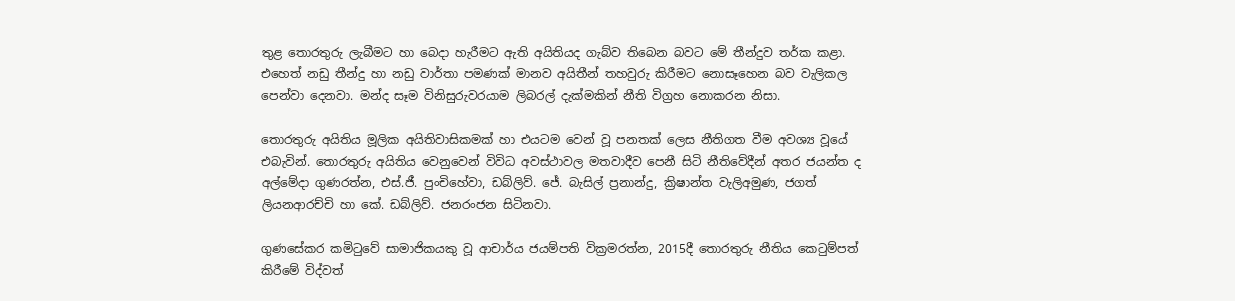තුළ තොරතුරු ලැබීමට හා බෙදා හැරීමට ඇති අයිතියද ගැබ්ව තිබෙන බවට මේ තීන්දුව තර්ක කළා. එහෙත් නඩු තීන්දු හා නඩු වාර්තා පමණක් මානව අයිතීන් තහවුරු කිරීමට නොසෑහෙන බව වැලිකල පෙන්වා දෙනවා. මන්ද සෑම විනිසුරුවරයාම ලිබරල් දැක්මකින් නීති විග්‍රහ නොකරන නිසා.

තොරතුරු අයිතිය මූලික අයිතිවාසිකමක් හා එයටම වෙන් වූ පනතක් ලෙස නීතිගත වීම අවශ්‍ය වූයේ එබැවින්. තොරතුරු අයිතිය වෙනුවෙන් විවිධ අවස්ථාවල මතවාදීව පෙනී සිටි නීතිවේදීන් අතර ජයන්ත ද අල්මේදා ගුණරත්න, එස්.ජී. පුංචිහේවා, ඩබ්ලිව්. ජේ. බැසිල් ප්‍රනාන්දු, ක්‍රිෂාන්ත වැලිඅමුණ, ජගත් ලියනආරච්චි හා කේ. ඩබ්ලිව්. ජනරංජන සිටිනවා.

ගුණසේකර කමිටුවේ සාමාජිකයකු වූ ආචාර්ය ජයම්පති වික්‍රමරත්න, 2015දී තොරතුරු නීතිය කෙටුම්පත් කිරීමේ විද්වත්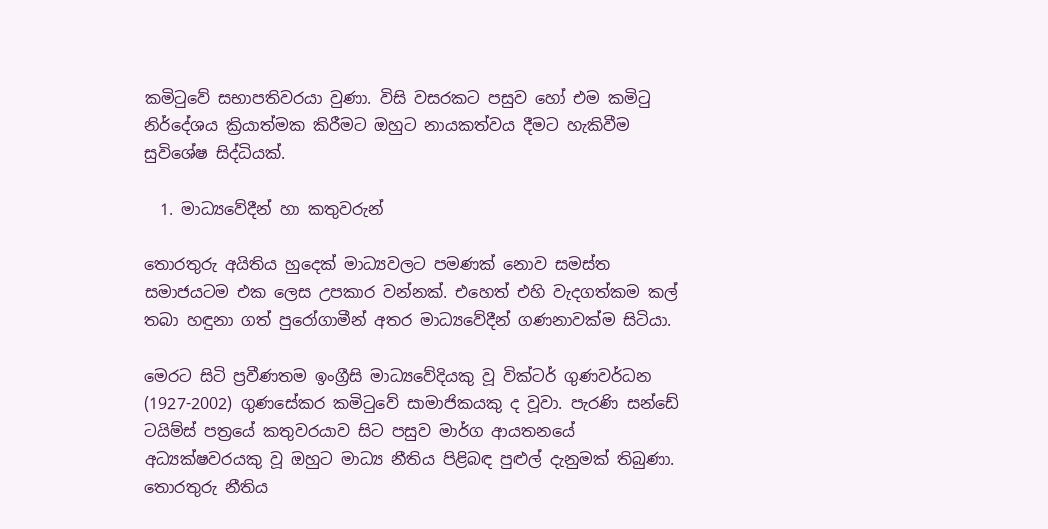කමිටුවේ සභාපතිවරයා වුණා. විසි වසරකට පසුව හෝ එම කමිටු නිර්දේශය ක්‍රියාත්මක කිරීමට ඔහුට නායකත්වය දීමට හැකිවීම සුවිශේෂ සිද්ධියක්.

  1. මාධ්‍යවේදීන් හා කතුවරුන්

තොරතුරු අයිතිය හුදෙක් මාධ්‍යවලට පමණක් නොව සමස්ත සමාජයටම එක ලෙස උපකාර වන්නක්. එහෙත් එහි වැදගත්කම කල් තබා හඳුනා ගත් පුරෝගාමීන් අතර මාධ්‍යවේදීන් ගණනාවක්ම සිටියා.

මෙරට සිටි ප්‍රවීණතම ඉංග්‍රීසි මාධ්‍යවේදියකු වූ වික්ටර් ගුණවර්ධන (1927-2002) ගුණසේකර කමිටුවේ සාමාජිකයකු ද වූවා. පැරණි සන්ඩේ ටයිම්ස් පත්‍රයේ කතුවරයාව සිට පසුව මාර්ග ආයතනයේ අධ්‍යක්ෂවරයකු වූ ඔහුට මාධ්‍ය නීතිය පිළිබඳ පුළුල් දැනුමක් තිබුණා. තොරතුරු නීතිය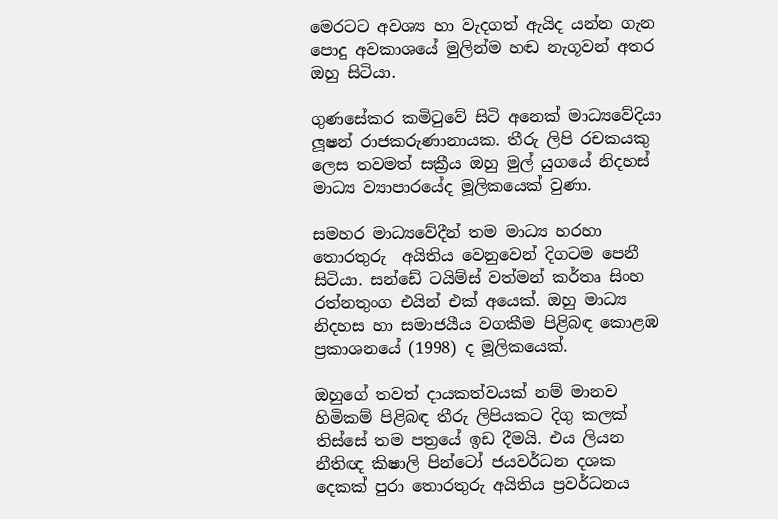මෙරටට අවශ්‍ය හා වැදගත් ඇයිද යන්න ගැන පොදු අවකාශයේ මුලින්ම හඬ නැගූවන් අතර ඔහු සිටියා.

ගුණසේකර කමිටුවේ සිටි අනෙක් මාධ්‍යවේදියා ලූෂන් රාජකරුණානායක. තීරු ලිපි රචකයකු ලෙස තවමත් සක්‍රීය ඔහු මුල් යුගයේ නිදහස් මාධ්‍ය ව්‍යාපාරයේද මූලිකයෙක් වුණා.

සමහර මාධ්‍යවේදීන් තම මාධ්‍ය හරහා තොරතුරු  අයිතිය වෙනුවෙන් දිගටම පෙනී සිටියා. සන්ඩේ ටයිම්ස් වත්මන් කර්තෘ සිංහ රත්නතුංග එයින් එක් අයෙක්. ඔහු මාධ්‍ය නිදහස හා සමාජයීය වගකීම පිළිබඳ කොළඹ ප්‍රකාශනයේ (1998) ද මූලිකයෙක්.

ඔහුගේ තවත් දායකත්වයක් නම් මානව හිමිකම් පිළිබඳ තීරු ලිපියකට දිගු කලක් තිස්සේ තම පත්‍රයේ ඉඩ දීමයි. එය ලියන නීතිඥ කිෂාලි පින්ටෝ ජයවර්ධන දශක දෙකක් පුරා තොරතුරු අයිතිය ප්‍රවර්ධනය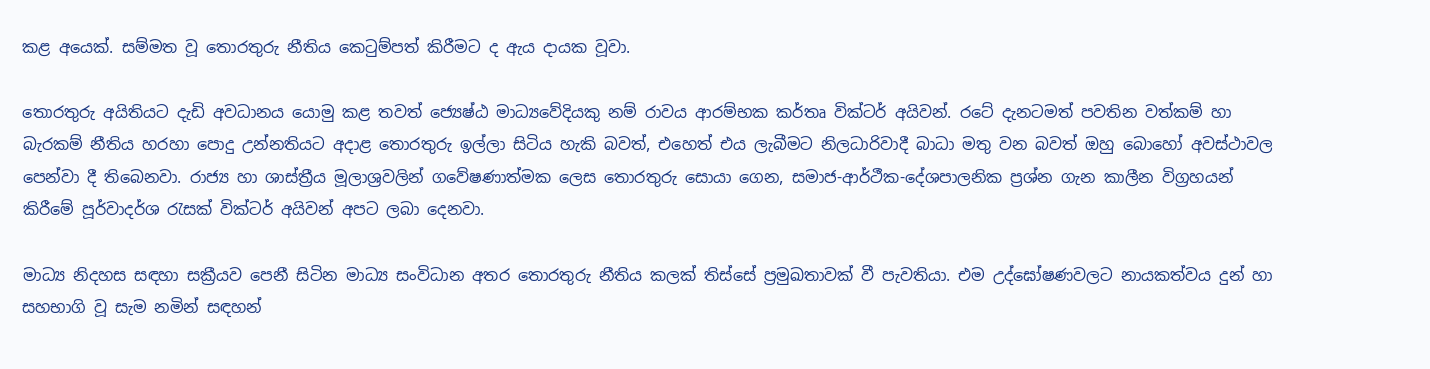කළ අයෙක්. සම්මත වූ තොරතුරු නීතිය කෙටුම්පත් කිරීමට ද ඇය දායක වූවා.

තොරතුරු අයිතියට දැඩි අවධානය යොමු කළ තවත් ජ්‍යෙෂ්ඨ මාධ්‍යවේදියකු නම් රාවය ආරම්භක කර්තෘ වික්ටර් අයිවන්. රටේ දැනටමත් පවතින වත්කම් හා බැරකම් නීතිය හරහා පොදු උන්නතියට අදාළ තොරතුරු ඉල්ලා සිටිය හැකි බවත්, එහෙත් එය ලැබීමට නිලධාරිවාදී බාධා මතු වන බවත් ඔහු බොහෝ අවස්ථාවල පෙන්වා දී තිබෙනවා. රාජ්‍ය හා ශාස්ත්‍රීය මූලාශ්‍රවලින් ගවේෂණාත්මක ලෙස තොරතුරු සොයා ගෙන, සමාජ-ආර්ථීක-දේශපාලනික ප්‍රශ්න ගැන කාලීන විග්‍රහයන් කිරීමේ පූර්වාදර්ශ රැසක් වික්ටර් අයිවන් අපට ලබා දෙනවා.

මාධ්‍ය නිදහස සඳහා සක්‍රීයව පෙනී සිටින මාධ්‍ය සංවිධාන අතර තොරතුරු නීතිය කලක් තිස්සේ ප්‍රමුඛතාවක් වී පැවතියා. එම උද්ඝෝෂණවලට නායකත්වය දුන් හා සහභාගි වූ සැම නමින් සඳහන්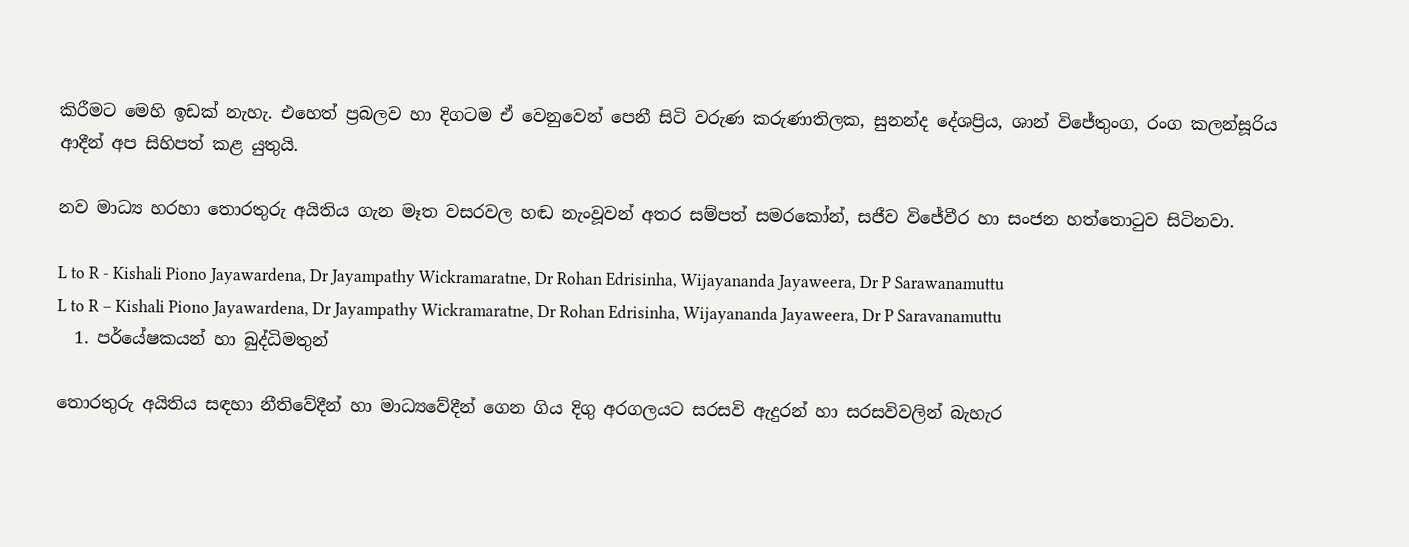කිරීමට මෙහි ඉඩක් නැහැ. එහෙත් ප්‍රබලව හා දිගටම ඒ වෙනුවෙන් පෙනී සිටි වරුණ කරුණාතිලක, සුනන්ද දේශප්‍රිය, ශාන් විජේතුංග, රංග කලන්සූරිය ආදීන් අප සිහිපත් කළ යුතුයි.

නව මාධ්‍ය හරහා තොරතුරු අයිතිය ගැන මෑත වසරවල හඬ නැංවූවන් අතර සම්පත් සමරකෝන්, සජීව විජේවීර හා සංජන හත්තොටුව සිටිනවා.

L to R - Kishali Piono Jayawardena, Dr Jayampathy Wickramaratne, Dr Rohan Edrisinha, Wijayananda Jayaweera, Dr P Sarawanamuttu
L to R – Kishali Piono Jayawardena, Dr Jayampathy Wickramaratne, Dr Rohan Edrisinha, Wijayananda Jayaweera, Dr P Saravanamuttu
  1. පර්යේෂකයන් හා බුද්ධිමතුන්

තොරතුරු අයිතිය සඳහා නීතිවේදීන් හා මාධ්‍යවේදීන් ගෙන ගිය දිගු අරගලයට සරසවි ඇදුරන් හා සරසවිවලින් බැහැර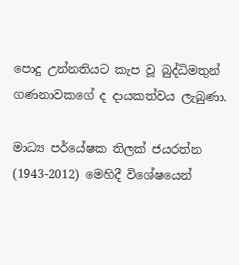පොදු උන්නතියට කැප වූ බුද්ධිමතුන් ගණනාවකගේ ද දායකත්වය ලැබුණා.

මාධ්‍ය පර්යේෂක තිලක් ජයරත්න (1943-2012) මෙහිදී විශේෂයෙන්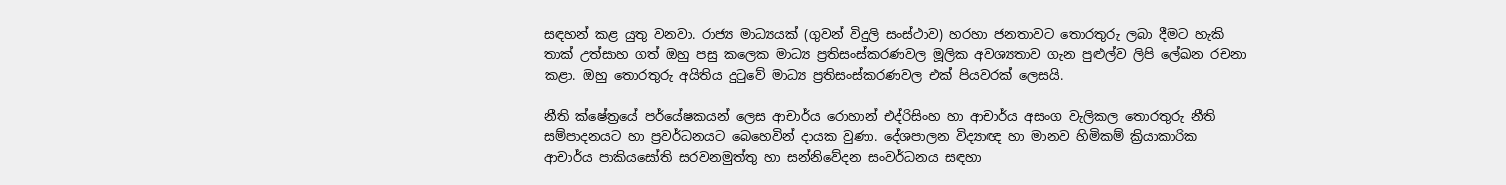සඳහන් කළ යුතු වනවා. රාජ්‍ය මාධ්‍යයක් (ගුවන් විදුලි සංස්ථාව) හරහා ජනතාවට තොරතුරු ලබා දීමට හැකි තාක් උත්සාහ ගත් ඔහු පසු කලෙක මාධ්‍ය ප්‍රතිසංස්කරණවල මූලික අවශ්‍යතාව ගැන පුළුල්ව ලිපි ලේඛන රචනා කළා. ඔහු තොරතුරු අයිතිය දුටුවේ මාධ්‍ය ප්‍රතිසංස්කරණවල එක් පියවරක් ලෙසයි.

නීති ක්ෂේත්‍රයේ පර්යේෂකයන් ලෙස ආචාර්ය රොහාන් එද්රිසිංහ හා ආචාර්ය අසංග වැලිකල තොරතුරු නීති සම්පාදනයට හා ප්‍රවර්ධනයට බෙහෙවින් දායක වුණා. දේශපාලන විද්‍යාඥ හා මානව හිමිකම් ක්‍රියාකාරික ආචාර්ය පාකියසෝති සරවනමුත්තු හා සන්නිවේදන සංවර්ධනය සඳහා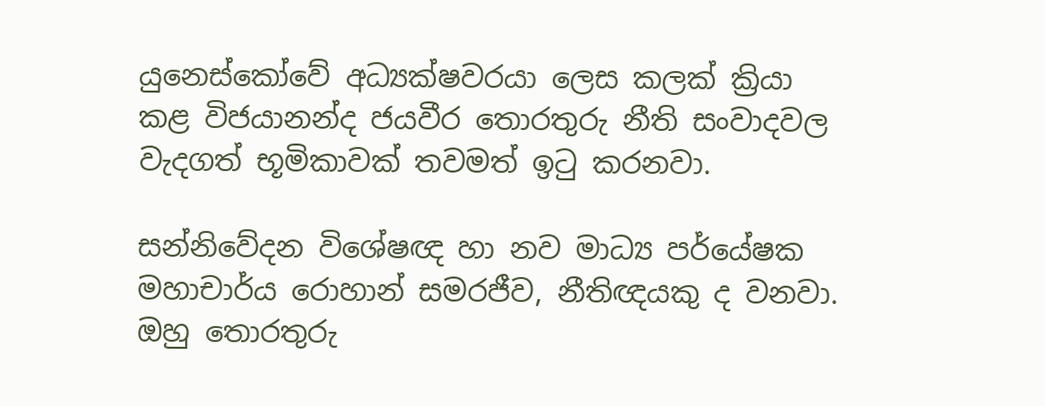යුනෙස්කෝවේ අධ්‍යක්ෂවරයා ලෙස කලක් ක්‍රියා කළ විජයානන්ද ජයවීර තොරතුරු නීති සංවාදවල වැදගත් භූමිකාවක් තවමත් ඉටු කරනවා.

සන්නිවේදන විශේෂඥ හා නව මාධ්‍ය පර්යේෂක මහාචාර්ය රොහාන් සමරජීව, නීතිඥයකු ද වනවා. ඔහු තොරතුරු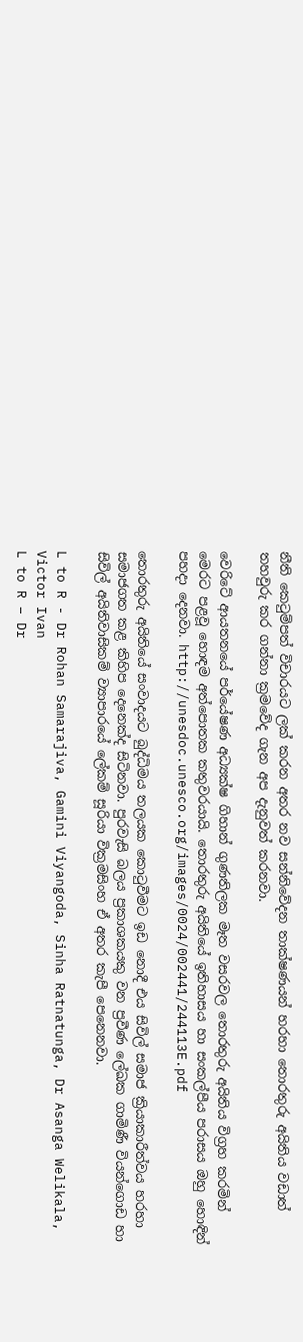නීති කෙටුම්පත් විචාරයට ලක් කරන අතර නව සන්නිවේදන තාක්ෂණයන් හරහා තොරතුරු අයිතිය වඩාත් තහවුරු කර ගන්නා ක්‍රමවේද ගැන අප දැනුවත් කරනවා.

වෙරිටේ ආයතනයේ පර්යේෂණ අධ්‍යක්ෂ ගිහාන් ගුණතිලක මෑත වසරවල තොරතුරු අයිතිය විග්‍රහ කරමින් මෙරට පළවූ හොඳම අත්පොතක කතුවරයායි. තොරතුරු අයිතියේ ඉතිහාසය හා සංකල්පීය පරාසය ඔහු හොඳින් පහදා දෙනවා. http://unesdoc.unesco.org/images/0024/002441/244113E.pdf

තොරතුරු අයිතියේ සංවාදයට බුද්ධිමය තලයක කොටුවීමට ඉඩ නොදී එය සිවිල් සමාජ ක්‍රියාකාරීත්වය හරහා සමාජගත කළ කිහිප දෙනෙක්ද සිටිනවා. පුරවැසි බලය ප්‍රකාශකයකු වන ප්‍රවීණ ලේඛක ගාමිණී වියන්ගොඩ හා සිවිල් අයිතිවාසිකම් ව්‍යාපාරයේ ලේකම් සූරියා වික්‍රමසිංහ ඒ අතර කැපී පෙනෙනවා.

L to R - Dr Rohan Samarajiva, Gamini Viyangoda, Sinha Ratnatunga, Dr Asanga Welikala, Victor Ivan
L to R – Dr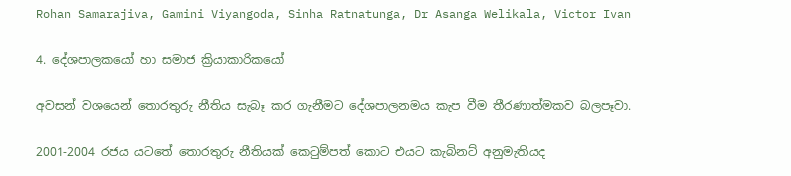Rohan Samarajiva, Gamini Viyangoda, Sinha Ratnatunga, Dr Asanga Welikala, Victor Ivan

4. දේශපාලකයෝ හා සමාජ ක්‍රියාකාරිකයෝ

අවසන් වශයෙන් තොරතුරු නීතිය සැබෑ කර ගැනීමට දේශපාලනමය කැප වීම තීරණාත්මකව බලපෑවා.

2001-2004 රජය යටතේ තොරතුරු නීතියක් කෙටුම්පත් කොට එයට කැබිනට් අනුමැතියද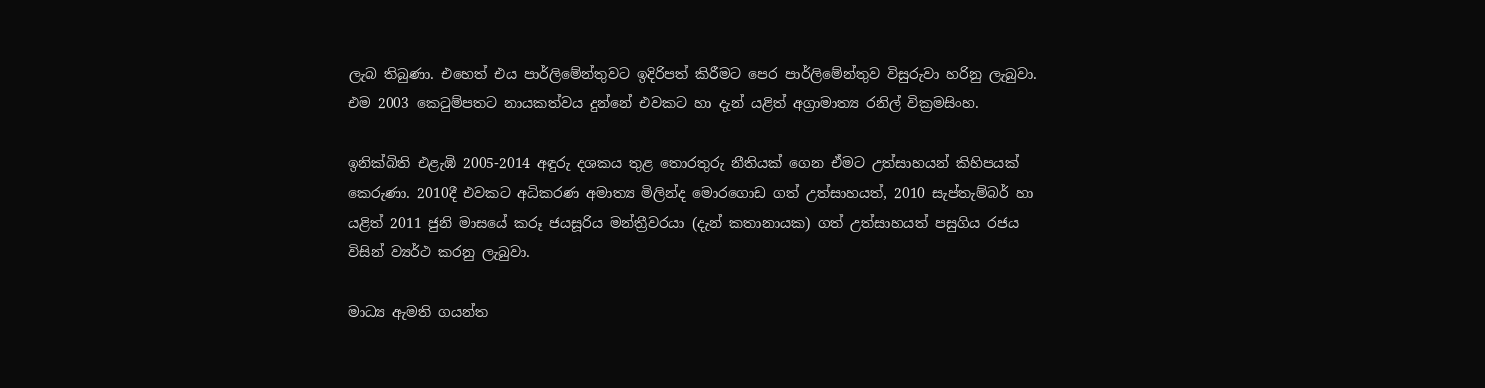ලැබ තිබුණා. එහෙත් එය පාර්ලිමේන්තුවට ඉදිරිපත් කිරීමට පෙර පාර්ලිමේන්තුව විසුරුවා හරිනු ලැබුවා. එම 2003 කෙටුම්පතට නායකත්වය දුන්නේ එවකට හා දැන් යළිත් අග්‍රාමාත්‍ය රනිල් වික්‍රමසිංහ.

ඉනික්බිති එළැඹි 2005-2014 අඳුරු දශකය තුළ තොරතුරු නීතියක් ගෙන ඒමට උත්සාහයන් කිහිපයක් කෙරුණා. 2010දී එවකට අධිකරණ අමාත්‍ය මිලින්ද මොරගොඩ ගත් උත්සාහයත්, 2010 සැප්තැම්බර් හා යළිත් 2011 ජුනි මාසයේ කරූ ජයසූරිය මන්ත්‍රීවරයා (දැන් කතානායක) ගත් උත්සාහයත් පසුගිය රජය විසින් ව්‍යර්ථ කරනු ලැබුවා.

මාධ්‍ය ඇමති ගයන්ත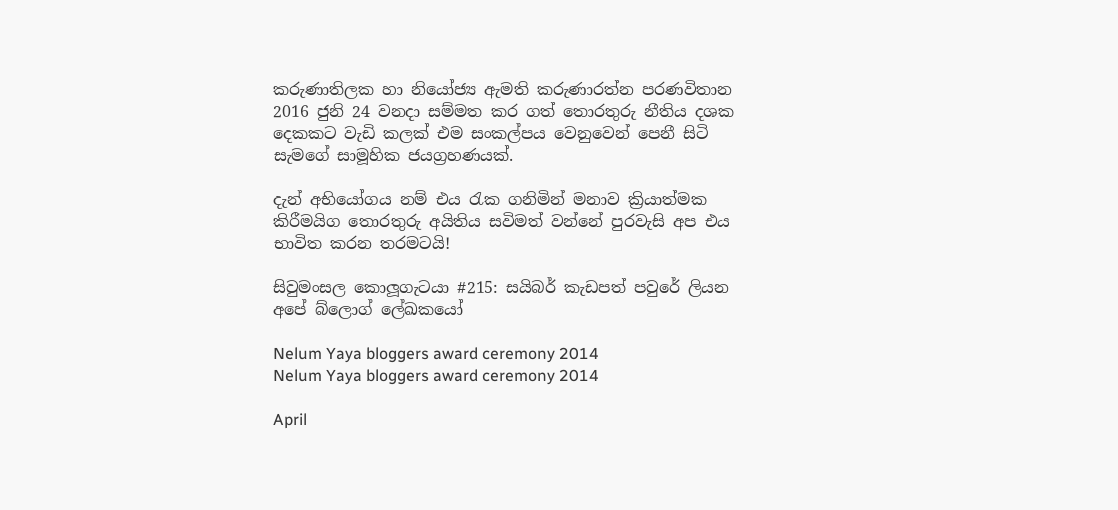කරුණාතිලක හා නියෝජ්‍ය ඇමති කරුණාරත්න පරණවිතාන 2016 ජුනි 24 වනදා සම්මත කර ගත් තොරතුරු නීතිය දශක දෙකකට වැඩි කලක් එම සංකල්පය වෙනුවෙන් පෙනී සිටි සැමගේ සාමූහික ජයග්‍රහණයක්.

දැන් අභියෝගය නම් එය රැක ගනිමින් මනාව ක්‍රියාත්මක කිරීමයිග තොරතුරු අයිතිය සවිමත් වන්නේ පුරවැසි අප එය භාවිත කරන තරමටයි!

සිවුමංසල කොලූගැටයා #215: සයිබර් කැඩපත් පවුරේ ලියන අපේ බ්ලොග් ලේඛකයෝ

Nelum Yaya bloggers award ceremony 2014
Nelum Yaya bloggers award ceremony 2014

April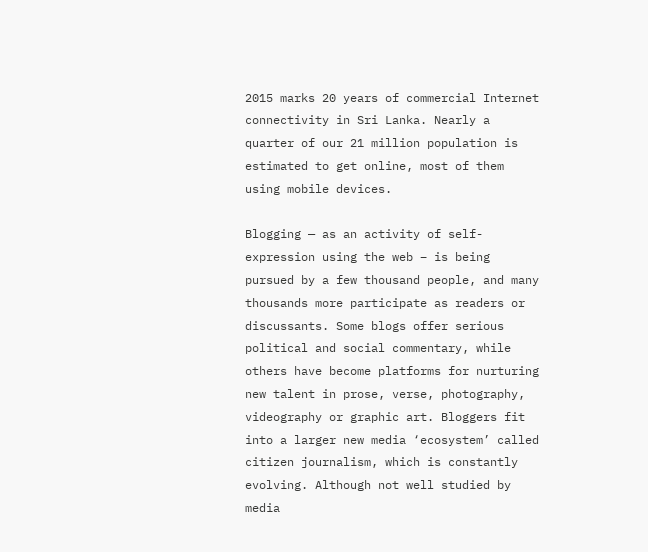2015 marks 20 years of commercial Internet connectivity in Sri Lanka. Nearly a quarter of our 21 million population is estimated to get online, most of them using mobile devices.

Blogging — as an activity of self-expression using the web – is being pursued by a few thousand people, and many thousands more participate as readers or discussants. Some blogs offer serious political and social commentary, while others have become platforms for nurturing new talent in prose, verse, photography, videography or graphic art. Bloggers fit into a larger new media ‘ecosystem’ called citizen journalism, which is constantly evolving. Although not well studied by media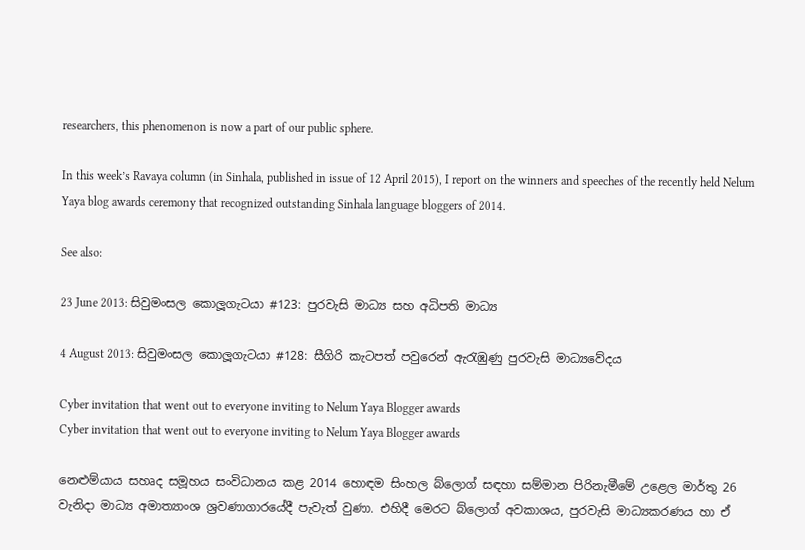researchers, this phenomenon is now a part of our public sphere.

In this week’s Ravaya column (in Sinhala, published in issue of 12 April 2015), I report on the winners and speeches of the recently held Nelum Yaya blog awards ceremony that recognized outstanding Sinhala language bloggers of 2014.

See also:

23 June 2013: සිවුමංසල කොලූගැටයා #123: පුරවැසි මාධ්‍ය සහ අධිපති මාධ්‍ය

4 August 2013: සිවුමංසල කොලූගැටයා #128: සීගිරි කැටපත් පවුරෙන් ඇරැඹුණු පුරවැසි මාධ්‍යවේදය

Cyber invitation that went out to everyone inviting to Nelum Yaya Blogger awards
Cyber invitation that went out to everyone inviting to Nelum Yaya Blogger awards

නෙළුම්යාය සහෘද සමූහය සංවිධානය කළ 2014 හොඳම සිංහල බ්ලොග් සඳහා සම්මාන පිරිනැමීමේ උළෙල මාර්තු 26 වැනිදා මාධ්‍ය අමාත්‍යාංශ ශ්‍රවණාගාරයේදී පැවැත් වුණා. එහිදී මෙරට බ්ලොග් අවකාශය, පුරවැසි මාධ්‍යකරණය හා ඒ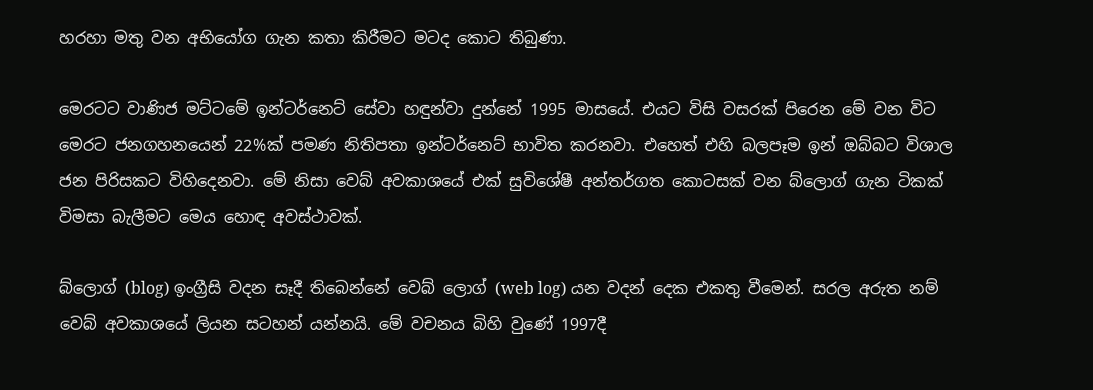හරහා මතු වන අභියෝග ගැන කතා කිරීමට මටද කොට තිබුණා.

මෙරටට වාණිජ මට්ටමේ ඉන්ටර්නෙට් සේවා හඳුන්වා දුන්නේ 1995 මාසයේ. එයට විසි වසරක් පිරෙන මේ වන විට මෙරට ජනගහනයෙන් 22%ක් පමණ නිතිපතා ඉන්ටර්නෙට් භාවිත කරනවා. එහෙත් එහි බලපෑම ඉන් ඔබ්බට විශාල ජන පිරිසකට විහිදෙනවා. මේ නිසා වෙබ් අවකාශයේ එක් සුවිශේෂී අන්තර්ගත කොටසක් වන බ්ලොග් ගැන ටිකක් විමසා බැලීමට මෙය හොඳ අවස්ථාවක්.

බ්ලොග් (blog) ඉංග්‍රීසි වදන සෑදී තිබෙන්නේ වෙබ් ලොග් (web log) යන වදන් දෙක එකතු වීමෙන්. සරල අරුත නම් වෙබ් අවකාශයේ ලියන සටහන් යන්නයි. මේ වචනය බිහි වුණේ 1997දී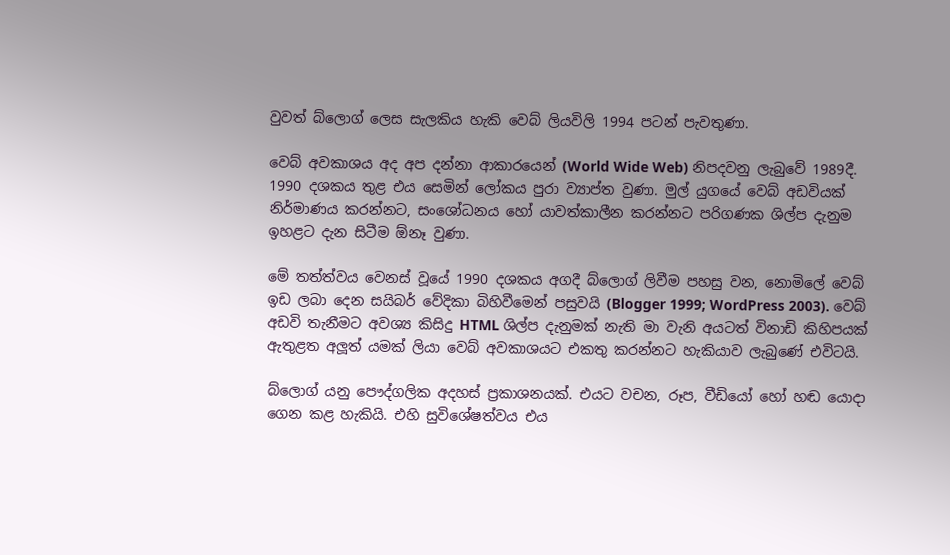වුවත් බ්ලොග් ලෙස සැලකිය හැකි වෙබ් ලියවිලි 1994 පටන් පැවතුණා.

වෙබ් අවකාශය අද අප දන්නා ආකාරයෙන් (World Wide Web) නිපදවනු ලැබුවේ 1989දී. 1990 දශකය තුළ එය සෙමින් ලෝකය පුරා ව්‍යාප්ත වුණා. මුල් යුගයේ වෙබ් අඩවියක් නිර්මාණය කරන්නට, සංශෝධනය හෝ යාවත්කාලීන කරන්නට පරිගණක ශිල්ප දැනුම ඉහළට දැන සිටීම ඕනෑ වුණා.

මේ තත්ත්වය වෙනස් වූයේ 1990 දශකය අගදී බ්ලොග් ලිවීම පහසු වන, නොමිලේ වෙබ් ඉඩ ලබා දෙන සයිබර් වේදිකා බිහිවීමෙන් පසුවයි (Blogger 1999; WordPress 2003). වෙබ් අඩවි තැනීමට අවශ්‍ය කිසිදු HTML ශිල්ප දැනුමක් නැති මා වැනි අයටත් විනාඩි කිහිපයක් ඇතුළත අලූත් යමක් ලියා වෙබ් අවකාශයට එකතු කරන්නට හැකියාව ලැබුණේ එවිටයි.

බ්ලොග් යනු පෞද්ගලික අදහස් ප්‍රකාශනයක්. එයට වචන, රූප, වීඩියෝ හෝ හඬ යොදා ගෙන කළ හැකියි. එහි සුවිශේෂත්වය එය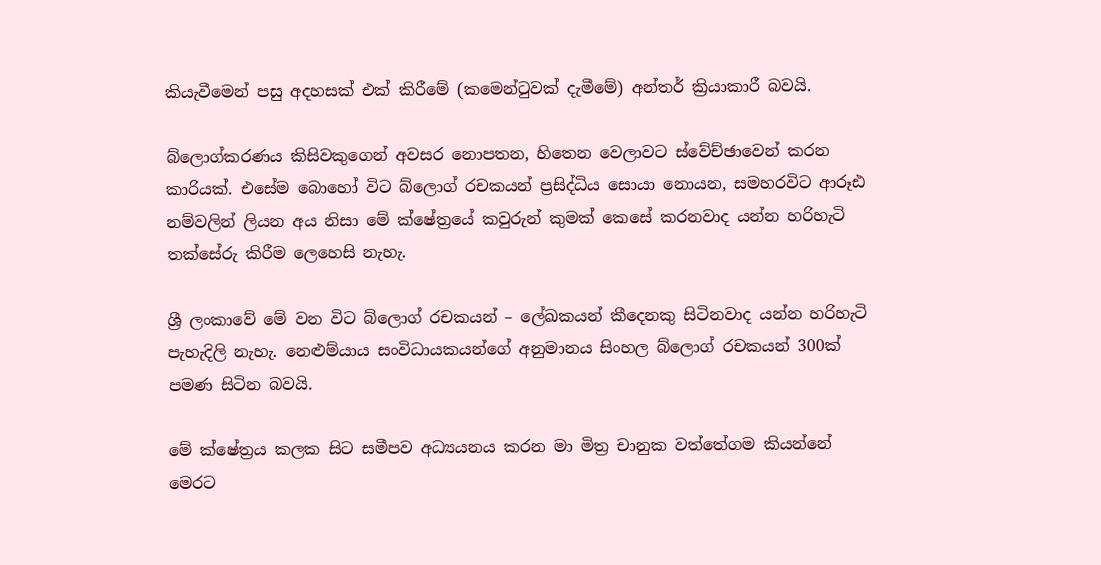කියැවීමෙන් පසු අදහසක් එක් කිරීමේ (කමෙන්ටුවක් දැමීමේ) අන්තර් ක්‍රියාකාරී බවයි.

බ්ලොග්කරණය කිසිවකුගෙන් අවසර නොපතන, හිතෙන වෙලාවට ස්වේච්ඡාවෙන් කරන කාරියක්. එසේම බොහෝ විට බ්ලොග් රචකයන් ප්‍රසිද්ධිය සොයා නොයන, සමහරවිට ආරූඪ නම්වලින් ලියන අය නිසා මේ ක්ෂේත්‍රයේ කවුරුන් කුමක් කෙසේ කරනවාද යන්න හරිහැටි තක්සේරු කිරීම ලෙහෙසි නැහැ.

ශ්‍රී ලංකාවේ මේ වන විට බ්ලොග් රචකයන් – ලේඛකයන් කීදෙනකු සිටිනවාද යන්න හරිහැටි පැහැදිලි නැහැ. නෙළුම්යාය සංවිධායකයන්ගේ අනුමානය සිංහල බ්ලොග් රචකයන් 300ක් පමණ සිටින බවයි.

මේ ක්ෂේත්‍රය කලක සිට සමීපව අධ්‍යයනය කරන මා මිත්‍ර චානුක වත්තේගම කියන්නේ මෙරට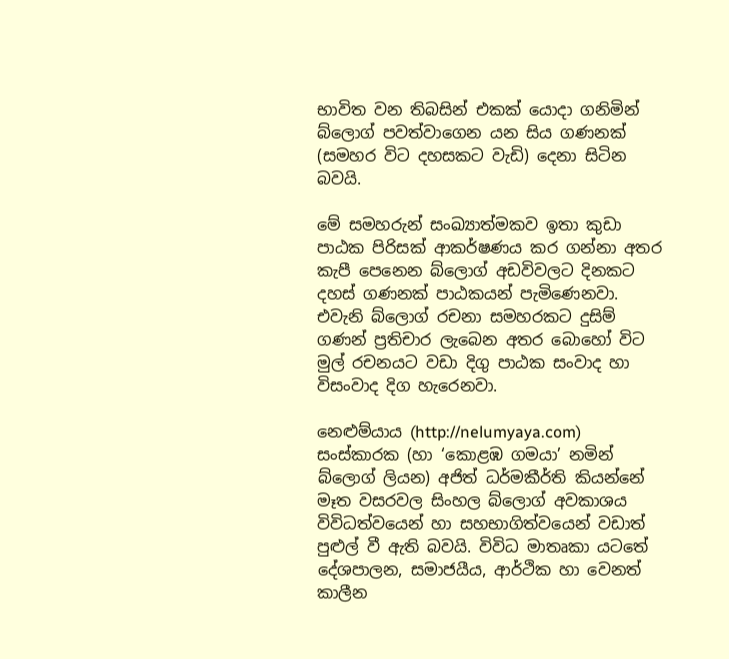භාවිත වන තිබසින් එකක් යොදා ගනිමින් බ්ලොග් පවත්වාගෙන යන සිය ගණනක් (සමහර විට දහසකට වැඩි) දෙනා සිටින බවයි.

මේ සමහරුන් සංඛ්‍යාත්මකව ඉතා කුඩා පාඨක පිරිසක් ආකර්ෂණය කර ගන්නා අතර කැපී පෙනෙන බ්ලොග් අඩවිවලට දිනකට දහස් ගණනක් පාඨකයන් පැමිණෙනවා. එවැනි බ්ලොග් රචනා සමහරකට දුසිම් ගණන් ප්‍රතිචාර ලැබෙන අතර බොහෝ විට මුල් රචනයට වඩා දිගු පාඨක සංවාද හා විසංවාද දිග හැරෙනවා.

නෙළුම්යාය (http://nelumyaya.com) සංස්කාරක (හා ‘කොළඹ ගමයා’ නමින් බ්ලොග් ලියන) අජිත් ධර්මකීර්ති කියන්නේ මෑත වසරවල සිංහල බ්ලොග් අවකාශය විවිධත්වයෙන් හා සහභාගිත්වයෙන් වඩාත් පුළුල් වී ඇති බවයි. විවිධ මාතෘකා යටතේ දේශපාලන, සමාජයීය, ආර්ථික හා වෙනත් කාලීන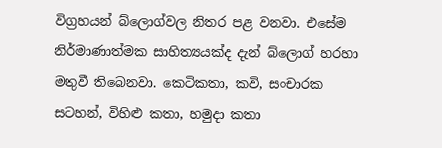විග්‍රහයන් බ්ලොග්වල නිතර පළ වනවා. එසේම නිර්මාණාත්මක සාහිත්‍යයක්ද දැන් බ්ලොග් හරහා මතුවී තිබෙනවා. කෙටිකතා, කවි, සංචාරක සටහන්, විහිළු කතා, හමුදා කතා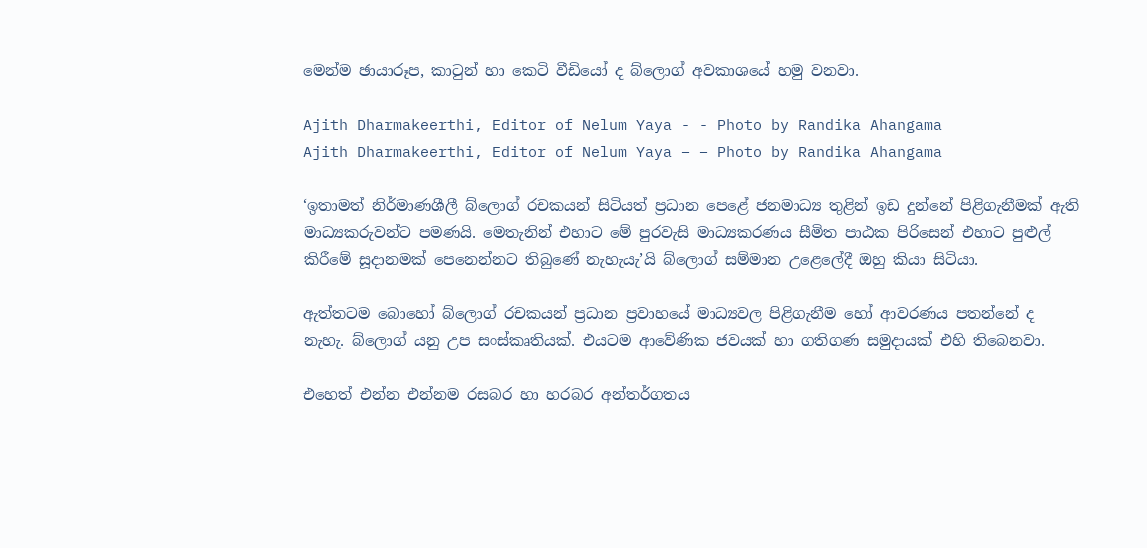මෙන්ම ඡායාරූප, කාටුන් හා කෙටි වීඩියෝ ද බ්ලොග් අවකාශයේ හමු වනවා.

Ajith Dharmakeerthi, Editor of Nelum Yaya - - Photo by Randika Ahangama
Ajith Dharmakeerthi, Editor of Nelum Yaya – – Photo by Randika Ahangama

‘ඉතාමත් නිර්මාණශීලී බ්ලොග් රචකයන් සිටියත් ප්‍රධාන පෙළේ ජනමාධ්‍ය තුළින් ඉඩ දුන්නේ පිළිගැනීමක් ඇති මාධ්‍යකරුවන්ට පමණයි. මෙතැනින් එහාට මේ පුරවැසි මාධ්‍යකරණය සීමිත පාඨක පිරිසෙන් එහාට පුළුල් කිරීමේ සූදානමක් පෙනෙන්නට තිබුණේ නැහැයැ’යි බ්ලොග් සම්මාන උළෙලේදී ඔහු කියා සිටියා.

ඇත්තටම බොහෝ බ්ලොග් රචකයන් ප්‍රධාන ප්‍රවාහයේ මාධ්‍යවල පිළිගැනීම හෝ ආවරණය පතන්නේ ද නැහැ. බ්ලොග් යනු උප සංස්කෘතියක්. එයටම ආවේණික ජවයක් හා ගතිගණ සමුදායක් එහි තිබෙනවා.

එහෙත් එන්න එන්නම රසබර හා හරබර අන්තර්ගතය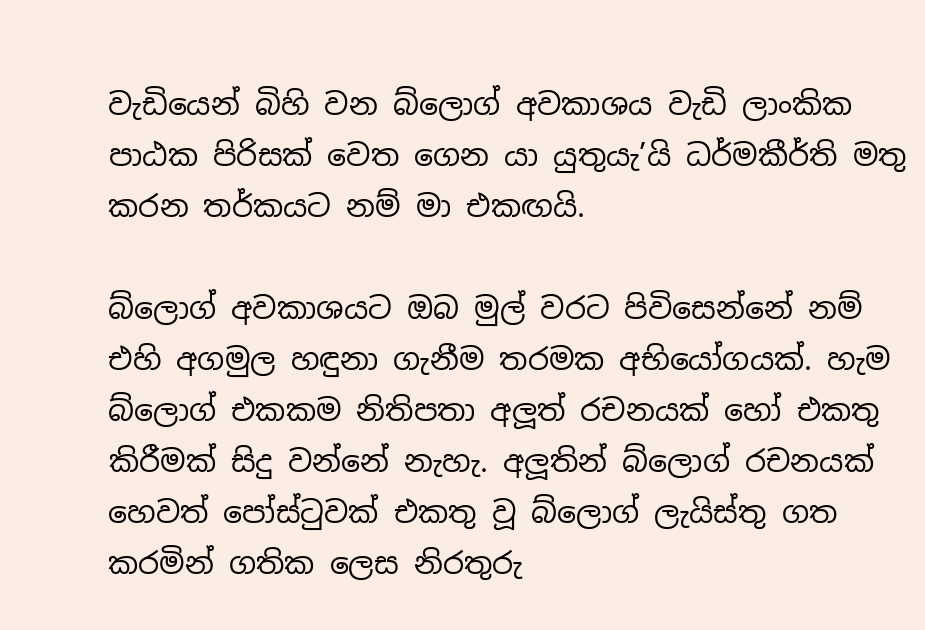වැඩියෙන් බිහි වන බ්ලොග් අවකාශය වැඩි ලාංකික පාඨක පිරිසක් වෙත ගෙන යා යුතුයැ’යි ධර්මකීර්ති මතු කරන තර්කයට නම් මා එකඟයි.

බ්ලොග් අවකාශයට ඔබ මුල් වරට පිවිසෙන්නේ නම් එහි අගමුල හඳුනා ගැනීම තරමක අභියෝගයක්. හැම බ්ලොග් එකකම නිතිපතා අලූත් රචනයක් හෝ එකතු කිරීමක් සිදු වන්නේ නැහැ. අලූතින් බ්ලොග් රචනයක් හෙවත් පෝස්ටුවක් එකතු වූ බ්ලොග් ලැයිස්තු ගත කරමින් ගතික ලෙස නිරතුරු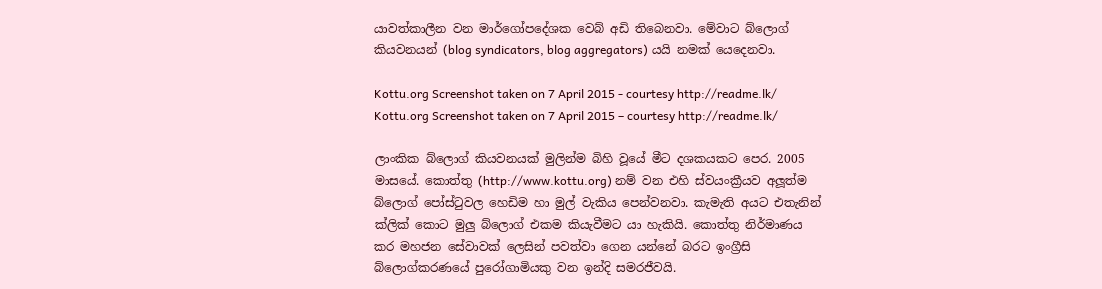යාවත්කාලීන වන මාර්ගෝපදේශක වෙබ් අඩි තිබෙනවා. මේවාට බ්ලොග් කියවනයන් (blog syndicators, blog aggregators) යයි නමක් යෙදෙනවා.

Kottu.org Screenshot taken on 7 April 2015 - courtesy http://readme.lk/
Kottu.org Screenshot taken on 7 April 2015 – courtesy http://readme.lk/

ලාංකික බ්ලොග් කියවනයක් මුලින්ම බිහි වූයේ මීට දශකයකට පෙර. 2005 මාසයේ. කොත්තු (http://www.kottu.org) නම් වන එහි ස්වයංක්‍රීයව අලූත්ම බ්ලොග් පෝස්ටුවල හෙඩිම හා මුල් වැකිය පෙන්වනවා. කැමැති අයට එතැනින් ක්ලික් කොට මුලු බ්ලොග් එකම කියැවීමට යා හැකියි. කොත්තු නිර්මාණය කර මහජන සේවාවක් ලෙසින් පවත්වා ගෙන යන්නේ බරට ඉංග්‍රීසි බ්ලොග්කරණයේ පුරෝගාමියකු වන ඉන්දි සමරජීවයි.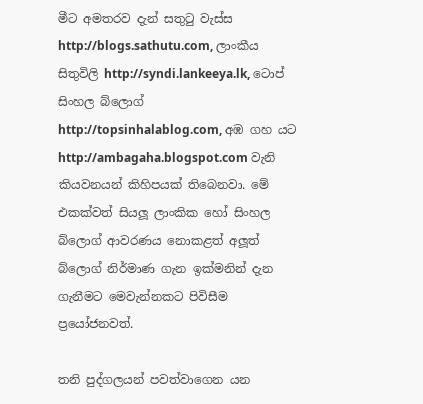මීට අමතරව දැන් සතුටු වැස්ස http://blogs.sathutu.com, ලාංකීය සිතුවිලි http://syndi.lankeeya.lk, ටොප් සිංහල බ්ලොග් http://topsinhalablog.com, අඹ ගහ යට http://ambagaha.blogspot.com වැනි කියවනයන් කිහිපයක් තිබෙනවා. මේ එකක්වත් සියලූ ලාංකික හෝ සිංහල බ්ලොග් ආවරණය නොකළත් අලූත් බ්ලොග් නිර්මාණ ගැන ඉක්මනින් දැන ගැනීමට මෙවැන්නකට පිවිසීම ප්‍රයෝජනවත්.

තනි පුද්ගලයන් පවත්වාගෙන යන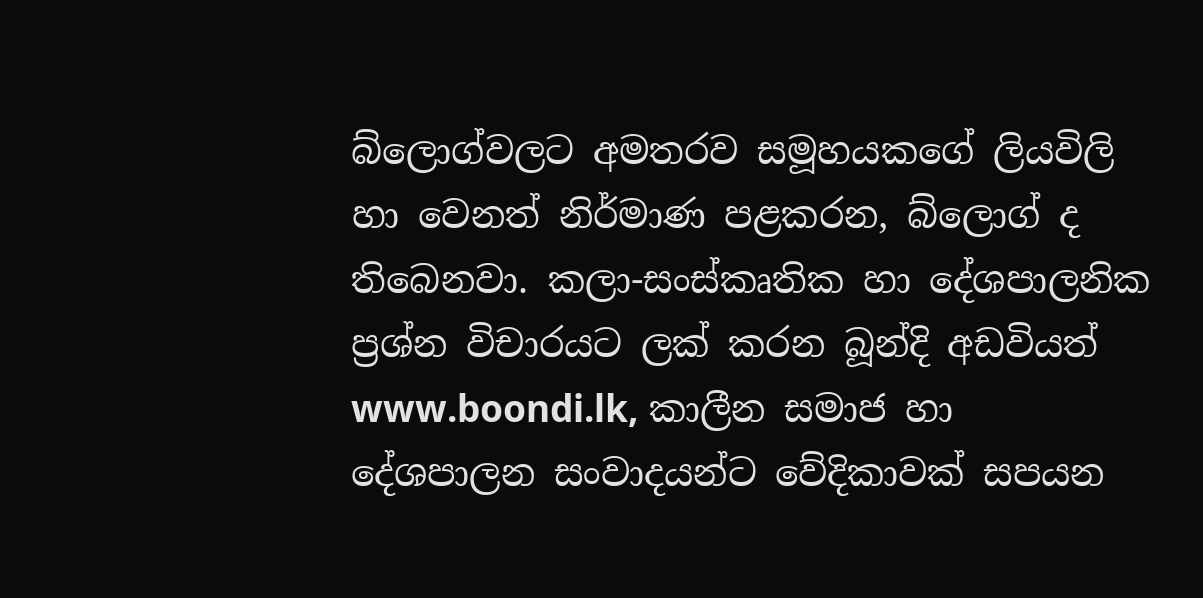බ්ලොග්වලට අමතරව සමූහයකගේ ලියවිලි හා වෙනත් නිර්මාණ පළකරන, බ්ලොග් ද තිබෙනවා. කලා-සංස්කෘතික හා දේශපාලනික ප්‍රශ්න විචාරයට ලක් කරන බූන්දි අඩවියත් www.boondi.lk, කාලීන සමාජ හා දේශපාලන සංවාදයන්ට වේදිකාවක් සපයන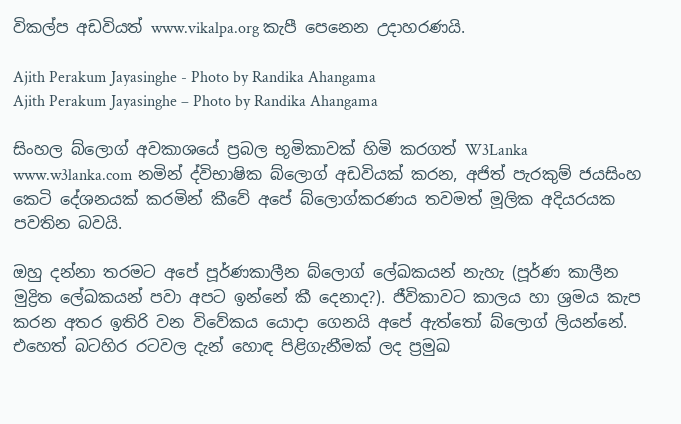විකල්ප අඩවියත් www.vikalpa.org කැපී පෙනෙන උදාහරණයි.

Ajith Perakum Jayasinghe - Photo by Randika Ahangama
Ajith Perakum Jayasinghe – Photo by Randika Ahangama

සිංහල බ්ලොග් අවකාශයේ ප්‍රබල භූමිකාවක් හිමි කරගත් W3Lanka www.w3lanka.com නමින් ද්විභාෂික බ්ලොග් අඩවියක් කරන, අජිත් පැරකුම් ජයසිංහ කෙටි දේශනයක් කරමින් කීවේ අපේ බ්ලොග්කරණය තවමත් මූලික අදියරයක පවතින බවයි.

ඔහු දන්නා තරමට අපේ පූර්ණකාලීන බ්ලොග් ලේඛකයන් නැහැ (පූර්ණ කාලීන මුද්‍රිත ලේඛකයන් පවා අපට ඉන්නේ කී දෙනාද?). ජීවිකාවට කාලය හා ශ්‍රමය කැප කරන අතර ඉතිරි වන විවේකය යොදා ගෙනයි අපේ ඇත්තෝ බ්ලොග් ලියන්නේ. එහෙත් බටහිර රටවල දැන් හොඳ පිළිගැනීමක් ලද ප්‍රමුඛ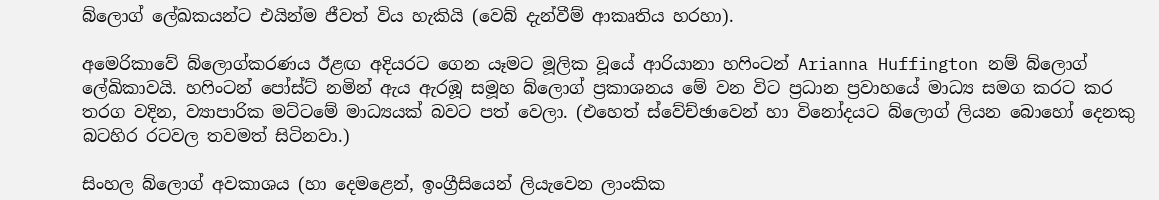බ්ලොග් ලේඛකයන්ට එයින්ම ජීවත් විය හැකියි (වෙබ් දැන්වීම් ආකෘතිය හරහා).

අමෙරිකාවේ බ්ලොග්කරණය ඊළඟ අදියරට ගෙන යෑමට මූලික වූයේ ආරියානා හෆිංටන් Arianna Huffington නම් බ්ලොග් ලේඛිකාවයි. හෆිංටන් පෝස්ට් නමින් ඇය ඇරඹූ සමූහ බ්ලොග් ප්‍රකාශනය මේ වන විට ප්‍රධාන ප්‍රවාහයේ මාධ්‍ය සමග කරට කර තරග වදින, ව්‍යාපාරික මට්ටමේ මාධ්‍යයක් බවට පත් වෙලා. (එහෙත් ස්වේච්ඡාවෙන් හා විනෝදයට බ්ලොග් ලියන බොහෝ දෙනකු බටහිර රටවල තවමත් සිටිනවා.)

සිංහල බ්ලොග් අවකාශය (හා දෙමළෙන්, ඉංග්‍රීසියෙන් ලියැවෙන ලාංකික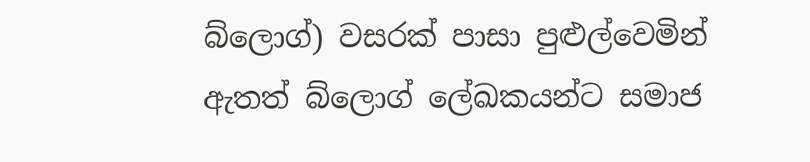බ්ලොග්) වසරක් පාසා පුළුල්වෙමින් ඇතත් බ්ලොග් ලේඛකයන්ට සමාජ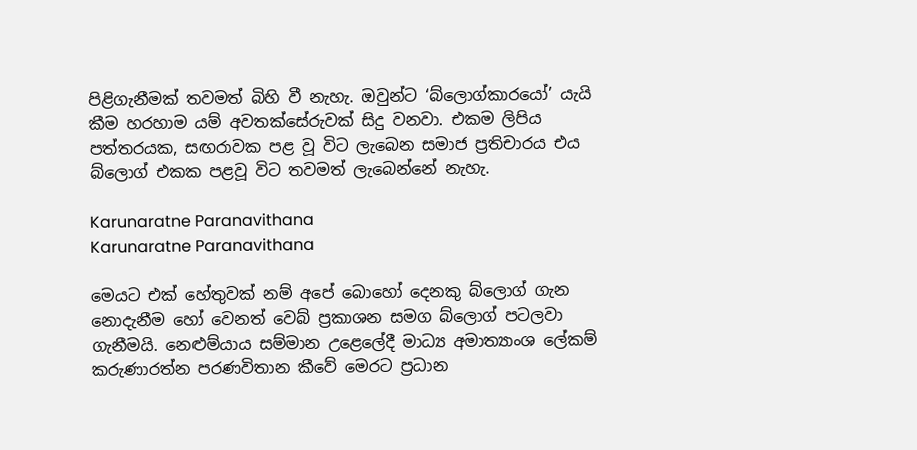පිළිගැනීමක් තවමත් බිහි වී නැහැ. ඔවුන්ට ‘බ්ලොග්කාරයෝ’ යැයි කීම හරහාම යම් අවතක්සේරුවක් සිදු වනවා. එකම ලිපිය පත්තරයක, සඟරාවක පළ වූ විට ලැබෙන සමාජ ප්‍රතිචාරය එය බ්ලොග් එකක පළවූ විට තවමත් ලැබෙන්නේ නැහැ.

Karunaratne Paranavithana
Karunaratne Paranavithana

මෙයට එක් හේතුවක් නම් අපේ බොහෝ දෙනකු බ්ලොග් ගැන නොදැනීම හෝ වෙනත් වෙබ් ප්‍රකාශන සමග බ්ලොග් පටලවා ගැනීමයි. නෙළුම්යාය සම්මාන උළෙලේදී මාධ්‍ය අමාත්‍යාංශ ලේකම් කරුණාරත්න පරණවිතාන කීවේ මෙරට ප්‍රධාන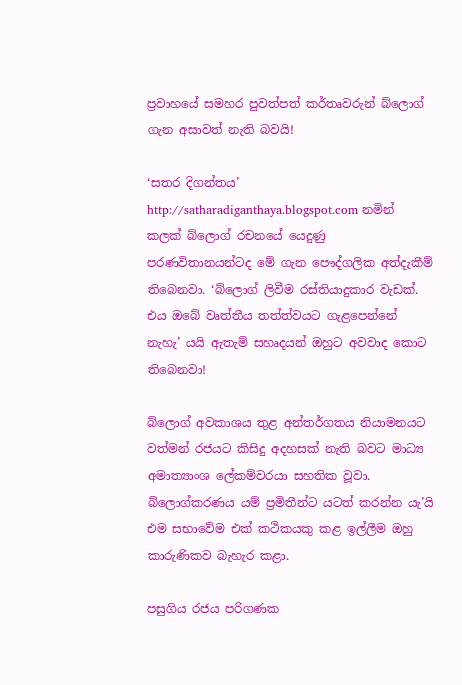ප්‍රවාහයේ සමහර පුවත්පත් කර්තෘවරුන් බ්ලොග් ගැන අසාවත් නැති බවයි!

‘සතර දිගන්තය’ http://satharadiganthaya.blogspot.com නමින් කලක් බ්ලොග් රචනයේ යෙදුණු පරණවිතානයන්ටද මේ ගැන පෞද්ගලික අත්දැකීම් තිබෙනවා. ‘බ්ලොග් ලිවීම රස්තියාදුකාර වැඩක්. එය ඔබේ වෘත්තීය තත්ත්වයට ගැළපෙන්නේ නැහැ’ යයි ඇතැම් සහෘදයන් ඔහුට අවවාද කොට තිබෙනවා!

බ්ලොග් අවකාශය තුළ අන්තර්ගතය නියාමනයට වත්මන් රජයට කිසිදු අදහසක් නැති බවට මාධ්‍ය අමාත්‍යාංශ ලේකම්වරයා සහතික වූවා. බ්ලොග්කරණය යම් ප්‍රමිතීන්ට යටත් කරන්න යැ’යි එම සභාවේම එක් කථිකයකු කළ ඉල්ලීම ඔහු කාරුණිකව බැහැර කළා.

පසුගිය රජය පරිගණක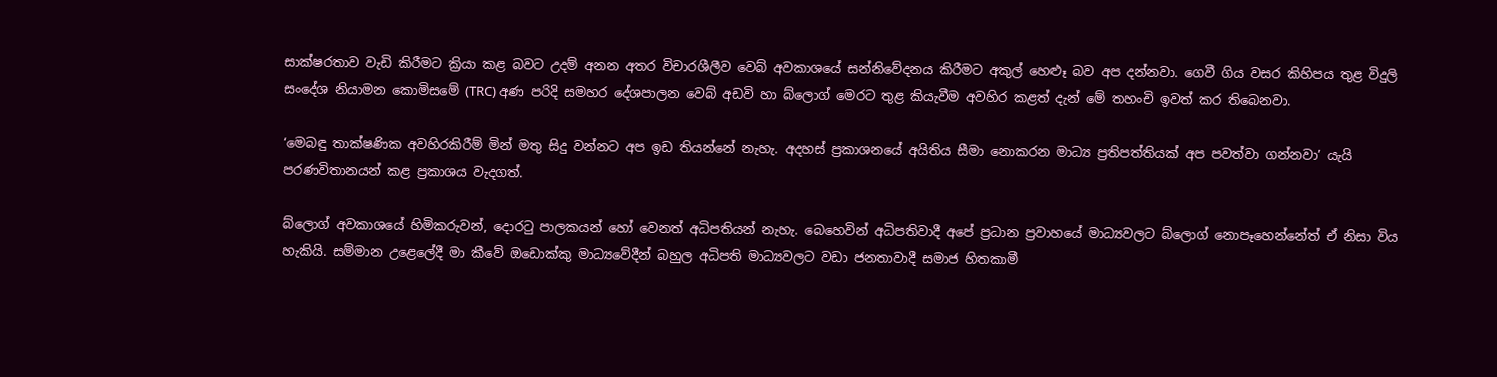සාක්ෂරතාව වැඩි කිරීමට ක්‍රියා කළ බවට උදම් අනන අතර විචාරශීලීව වෙබ් අවකාශයේ සන්නිවේදනය කිරීමට අකුල් හෙළුෑ බව අප දන්නවා. ගෙවී ගිය වසර කිහිපය තුළ විදුලි සංදේශ නියාමන කොමිසමේ (TRC) අණ පරිදි සමහර දේශපාලන වෙබ් අඩවි හා බ්ලොග් මෙරට තුළ කියැවීම අවහිර කළත් දැන් මේ තහංචි ඉවත් කර තිබෙනවා.

‘මෙබඳු තාක්ෂණික අවහිරකිරීම් මින් මතු සිදු වන්නට අප ඉඩ තියන්නේ නැහැ. අදහස් ප්‍රකාශනයේ අයිතිය සීමා නොකරන මාධ්‍ය ප්‍රතිපත්තියක් අප පවත්වා ගන්නවා’ යැයි පරණවිතානයන් කළ ප්‍රකාශය වැදගත්.

බ්ලොග් අවකාශයේ හිමිකරුවන්, දොරටු පාලකයන් හෝ වෙනත් අධිපතියන් නැහැ. බෙහෙවින් අධිපතිවාදී අපේ ප්‍රධාන ප්‍රවාහයේ මාධ්‍යවලට බ්ලොග් නොපෑහෙන්නේත් ඒ නිසා විය හැකියි. සම්මාන උළෙලේදී මා කීවේ ඔඩොක්කු මාධ්‍යවේදීන් බහුල අධිපති මාධ්‍යවලට වඩා ජනතාවාදී සමාජ හිතකාමී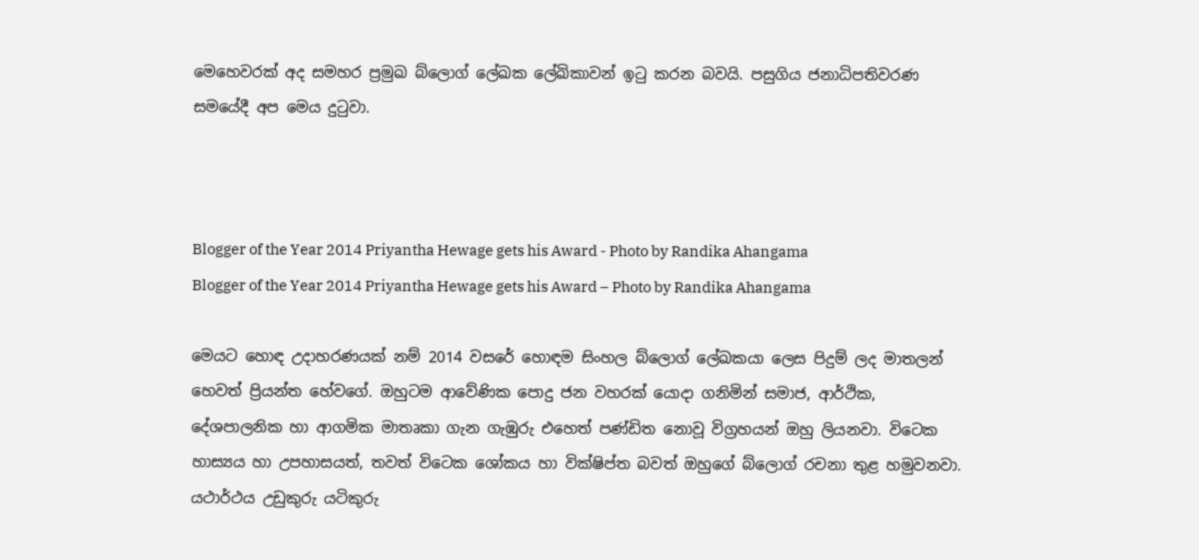මෙහෙවරක් අද සමහර ප්‍රමුඛ බ්ලොග් ලේඛක ලේඛිකාවන් ඉටු කරන බවයි. පසුගිය ජනාධිපතිවරණ සමයේදී අප මෙය දුටුවා.



Blogger of the Year 2014 Priyantha Hewage gets his Award - Photo by Randika Ahangama
Blogger of the Year 2014 Priyantha Hewage gets his Award – Photo by Randika Ahangama

මෙයට හොඳ උදාහරණයක් නම් 2014 වසරේ හොඳම සිංහල බ්ලොග් ලේඛකයා ලෙස පිදුම් ලද මාතලන් හෙවත් ප්‍රියන්ත හේවගේ. ඔහුටම ආවේණික පොදු ජන වහරක් යොදා ගනිමින් සමාජ, ආර්ථික, දේශපාලනික හා ආගමික මාතෘකා ගැන ගැඹුරු එහෙත් පණ්ඩිත නොවූ විග්‍රහයන් ඔහු ලියනවා. විටෙක හාස්‍යය හා උපහාසයත්, තවත් විටෙක ශෝකය හා වික්ෂිප්ත බවත් ඔහුගේ බ්ලොග් රචනා තුළ හමුවනවා. යථාර්ථය උඩුකුරු යටිකුරු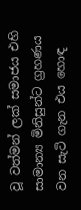වූ වත්මන් ලක් සමාජය එහි සාමාන්‍ය මිනිසුන්ට ග්‍රහණය වන සැටි ගැන එය හොඳ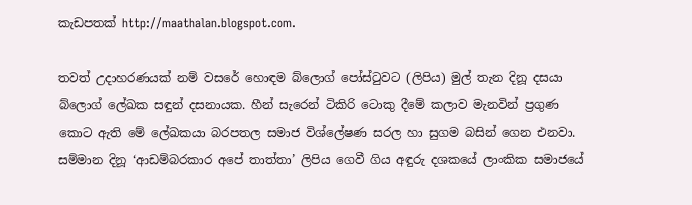කැඩපතක් http://maathalan.blogspot.com.

තවත් උදාහරණයක් නම් වසරේ හොඳම බ්ලොග් පෝස්ටුවට (ලිපිය) මුල් තැන දිනූ දසයා බ්ලොග් ලේඛක සඳුන් දසනායක. හීන් සැරෙන් ටිකිරි ටොකු දීමේ කලාව මැනවින් ප්‍රගුණ කොට ඇති මේ ලේඛකයා බරපතල සමාජ විශ්ලේෂණ සරල හා සුගම බසින් ගෙන එනවා. සම්මාන දිනූ ‘ආඩම්බරකාර අපේ තාත්තා’ ලිපිය ගෙවී ගිය අඳුරු දශකයේ ලාංකික සමාජයේ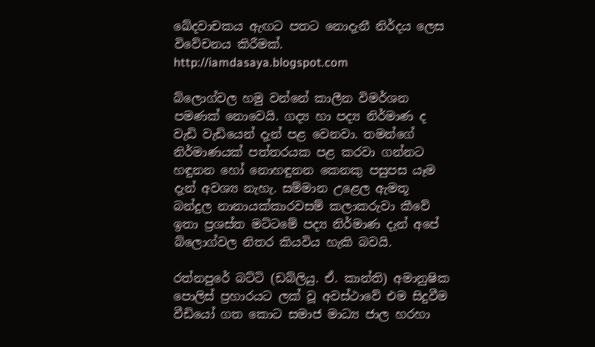ඛේදවාචකය ඇඟට පතට නොදැනී නිර්දය ලෙස විවේචනය කිරීමක්. http://iamdasaya.blogspot.com

බ්ලොග්වල හමු වන්නේ කාලීන විමර්ශන පමණක් නොවෙයි. ගද්‍ය හා පද්‍ය නිර්මාණ ද වැඩි වැඩියෙන් දැන් පළ වෙනවා. තමන්ගේ නිර්මාණයක් පත්තරයක පළ කරවා ගන්නට හඳුනන හෝ නොහඳුනන කෙනකු පසුපස යෑම දැන් අවශ්‍ය නැහැ. සම්මාන උළෙල ඇමතූ බන්දුල නානායක්කාරවසම් කලාකරුවා කීවේ ඉතා ප්‍රශස්ත මට්ටමේ පද්‍ය නිර්මාණ දැන් අපේ බ්ලොග්වල නිතර කියවිය හැකි බවයි.

රත්නපුරේ බට්ටි (ඩබ්ලියු. ඒ. කාන්ති) අමානුෂික පොලිස් ප්‍රහාරයට ලක් වූ අවස්ථාවේ එම සිදුවීම වීඩියෝ ගත කොට සමාජ මාධ්‍ය ජාල හරහා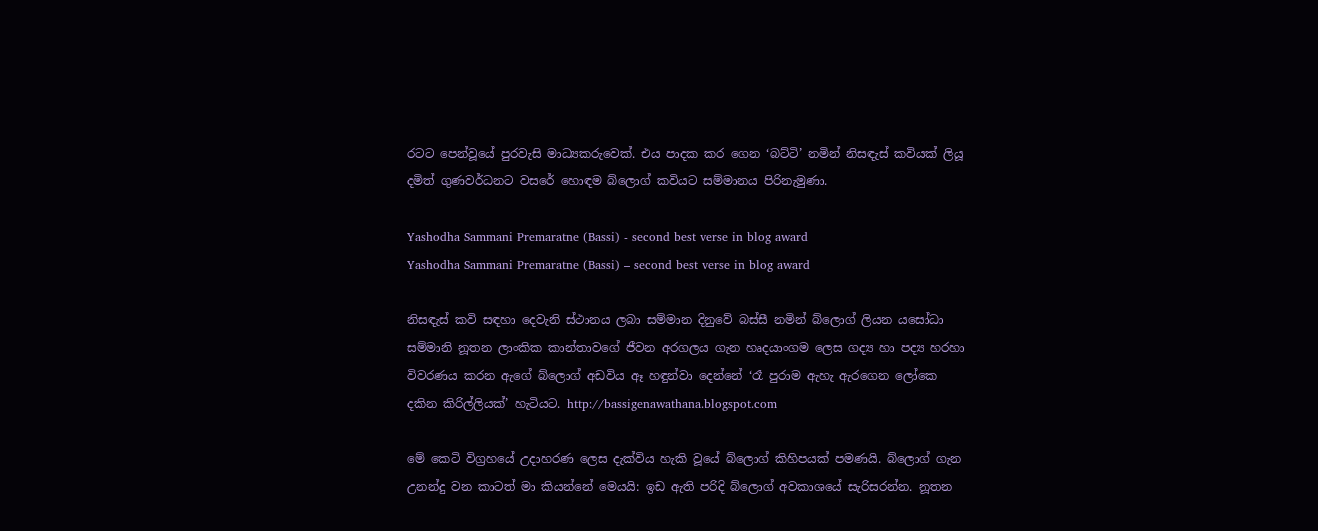රටට පෙන්වූයේ පුරවැසි මාධ්‍යකරුවෙක්. එය පාදක කර ගෙන ‘බට්ටි’ නමින් නිසඳැස් කවියක් ලියූ දමිත් ගුණවර්ධනට වසරේ හොඳම බ්ලොග් කවියට සම්මානය පිරිනැමුණා.

Yashodha Sammani Premaratne (Bassi) - second best verse in blog award
Yashodha Sammani Premaratne (Bassi) – second best verse in blog award

නිසඳැස් කවි සඳහා දෙවැනි ස්ථානය ලබා සම්මාන දිනුවේ බස්සී නමින් බ්ලොග් ලියන යසෝධා සම්මානි නූතන ලාංකික කාන්තාවගේ ජීවන අරගලය ගැන හෘදයාංගම ලෙස ගද්‍ය හා පද්‍ය හරහා විවරණය කරන ඇගේ බ්ලොග් අඩවිය ඈ හඳුන්වා දෙන්නේ ‘රෑ පුරාම ඇහැ ඇරගෙන ලෝකෙ දකින කිරිල්ලියක්’ හැටියට. http://bassigenawathana.blogspot.com

මේ කෙටි විග්‍රහයේ උදාහරණ ලෙස දැක්විය හැකි වූයේ බ්ලොග් කිහිපයක් පමණයි. බ්ලොග් ගැන උනන්දු වන කාටත් මා කියන්නේ මෙයයි: ඉඩ ඇති පරිදි බ්ලොග් අවකාශයේ සැරිසරන්න. නූතන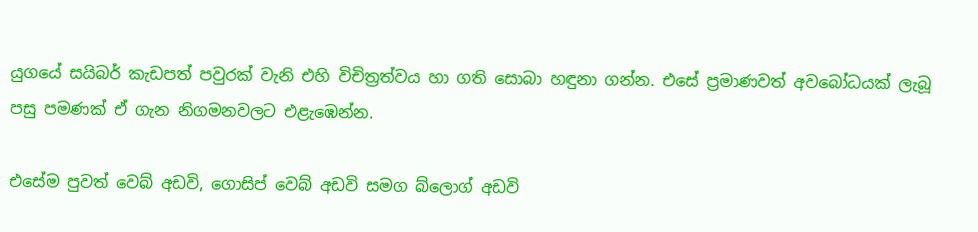යුගයේ සයිබර් කැඩපත් පවුරක් වැනි එහි විචිත්‍රත්වය හා ගති සොබා හඳුනා ගන්න. එසේ ප්‍රමාණවත් අවබෝධයක් ලැබූ පසු පමණක් ඒ ගැන නිගමනවලට එළැඹෙන්න.

එසේම පුවත් වෙබ් අඩවි, ගොසිප් වෙබ් අඩවි සමග බ්ලොග් අඩවි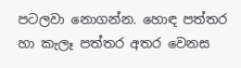පටලවා නොගන්න. හොඳ පත්තර හා කැලෑ පත්තර අතර වෙනස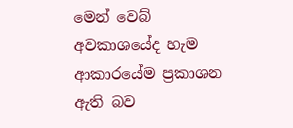මෙන් වෙබ් අවකාශයේද හැම ආකාරයේම ප්‍රකාශන ඇති බව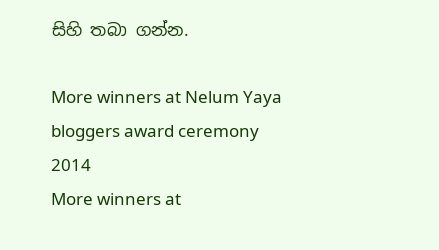සිහි තබා ගන්න.

More winners at Nelum Yaya bloggers award ceremony 2014
More winners at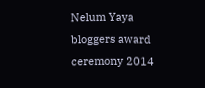Nelum Yaya bloggers award ceremony 2014